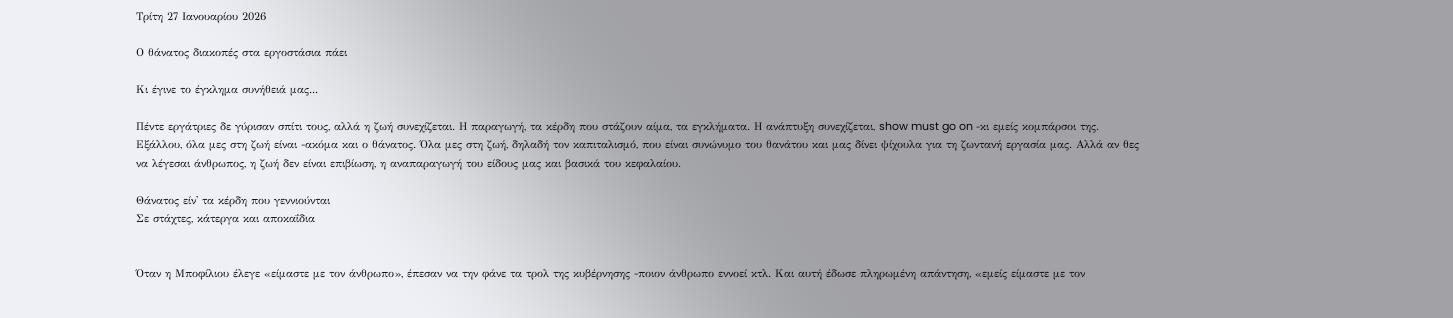Τρίτη 27 Ιανουαρίου 2026

Ο θάνατος διακοπές στα εργοστάσια πάει

Κι έγινε το έγκλημα συνήθειά μας...

Πέντε εργάτριες δε γύρισαν σπίτι τους, αλλά η ζωή συνεχίζεται. Η παραγωγή, τα κέρδη που στάζουν αίμα, τα εγκλήματα. Η ανάπτυξη συνεχίζεται, show must go on -κι εμείς κομπάρσοι της. Εξάλλου, όλα μες στη ζωή είναι -ακόμα και ο θάνατος. Όλα μες στη ζωή, δηλαδή τον καπιταλισμό, που είναι συνώνυμο του θανάτου και μας δίνει ψίχουλα για τη ζωντανή εργασία μας. Αλλά αν θες να λέγεσαι άνθρωπος, η ζωή δεν είναι επιβίωση, η αναπαραγωγή του είδους μας και βασικά του κεφαλαίου.

Θάνατος είν' τα κέρδη που γεννιούνται
Σε στάχτες, κάτεργα και αποκαΐδια


Όταν η Μποφίλιου έλεγε «είμαστε με τον άνθρωπο», έπεσαν να την φάνε τα τρολ της κυβέρνησης -ποιον άνθρωπο εννοεί κτλ. Και αυτή έδωσε πληρωμένη απάντηση, «εμείς είμαστε με τον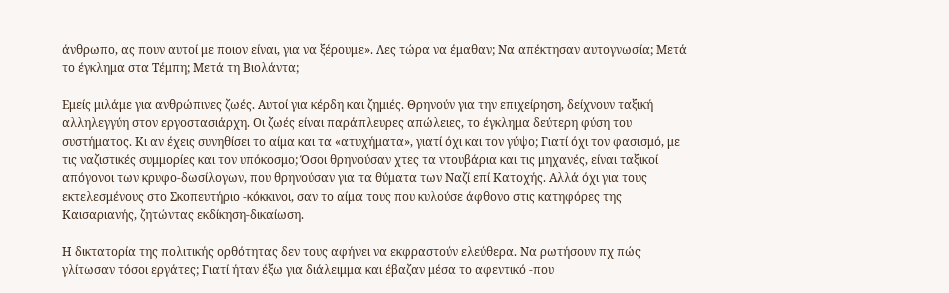άνθρωπο, ας πουν αυτοί με ποιον είναι, για να ξέρουμε». Λες τώρα να έμαθαν; Να απέκτησαν αυτογνωσία; Μετά το έγκλημα στα Τέμπη; Μετά τη Βιολάντα;

Εμείς μιλάμε για ανθρώπινες ζωές. Αυτοί για κέρδη και ζημιές. Θρηνούν για την επιχείρηση, δείχνουν ταξική αλληλεγγύη στον εργοστασιάρχη. Οι ζωές είναι παράπλευρες απώλειες, το έγκλημα δεύτερη φύση του συστήματος. Κι αν έχεις συνηθίσει το αίμα και τα «ατυχήματα», γιατί όχι και τον γύψο; Γιατί όχι τον φασισμό, με τις ναζιστικές συμμορίες και τον υπόκοσμο; Όσοι θρηνούσαν χτες τα ντουβάρια και τις μηχανές, είναι ταξικοί απόγονοι των κρυφο-δωσίλογων, που θρηνούσαν για τα θύματα των Ναζί επί Κατοχής. Αλλά όχι για τους εκτελεσμένους στο Σκοπευτήριο -κόκκινοι, σαν το αίμα τους που κυλούσε άφθονο στις κατηφόρες της Καισαριανής, ζητώντας εκδίκηση-δικαίωση.

Η δικτατορία της πολιτικής ορθότητας δεν τους αφήνει να εκφραστούν ελεύθερα. Να ρωτήσουν πχ πώς γλίτωσαν τόσοι εργάτες; Γιατί ήταν έξω για διάλειμμα και έβαζαν μέσα το αφεντικό -που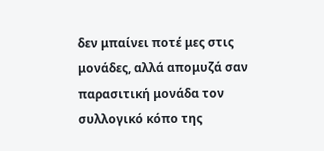δεν μπαίνει ποτέ μες στις μονάδες, αλλά απομυζά σαν παρασιτική μονάδα τον συλλογικό κόπο της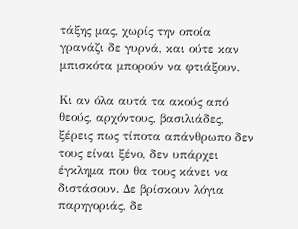τάξης μας, χωρίς την οποία γρανάζι δε γυρνά, και ούτε καν μπισκότα μπορούν να φτιάξουν.

Κι αν όλα αυτά τα ακούς από θεούς, αρχόντους, βασιλιάδες, ξέρεις πως τίποτα απάνθρωπο δεν τους είναι ξένο, δεν υπάρχει έγκλημα που θα τους κάνει να διστάσουν. Δε βρίσκουν λόγια παρηγοριάς, δε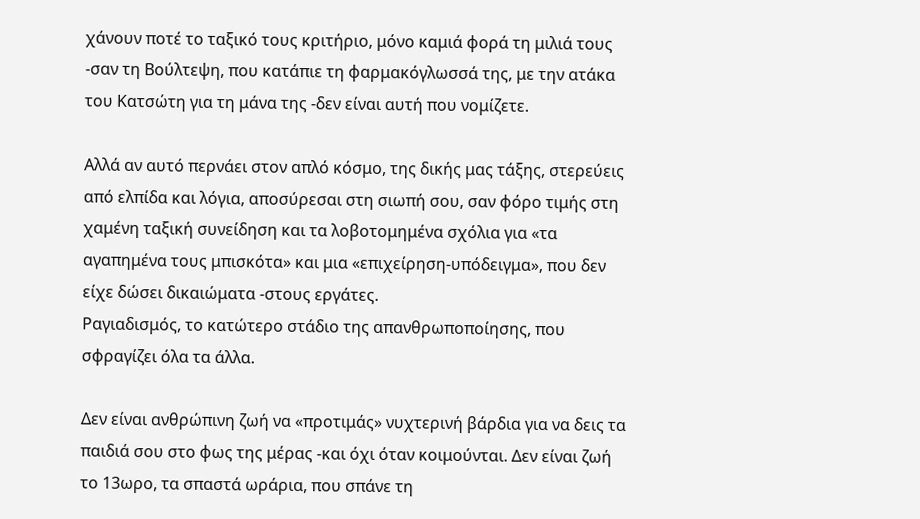χάνουν ποτέ το ταξικό τους κριτήριο, μόνο καμιά φορά τη μιλιά τους -σαν τη Βούλτεψη, που κατάπιε τη φαρμακόγλωσσά της, με την ατάκα του Κατσώτη για τη μάνα της -δεν είναι αυτή που νομίζετε.

Αλλά αν αυτό περνάει στον απλό κόσμο, της δικής μας τάξης, στερεύεις από ελπίδα και λόγια, αποσύρεσαι στη σιωπή σου, σαν φόρο τιμής στη χαμένη ταξική συνείδηση και τα λοβοτομημένα σχόλια για «τα αγαπημένα τους μπισκότα» και μια «επιχείρηση-υπόδειγμα», που δεν είχε δώσει δικαιώματα -στους εργάτες.
Ραγιαδισμός, το κατώτερο στάδιο της απανθρωποποίησης, που σφραγίζει όλα τα άλλα.

Δεν είναι ανθρώπινη ζωή να «προτιμάς» νυχτερινή βάρδια για να δεις τα παιδιά σου στο φως της μέρας -και όχι όταν κοιμούνται. Δεν είναι ζωή το 13ωρο, τα σπαστά ωράρια, που σπάνε τη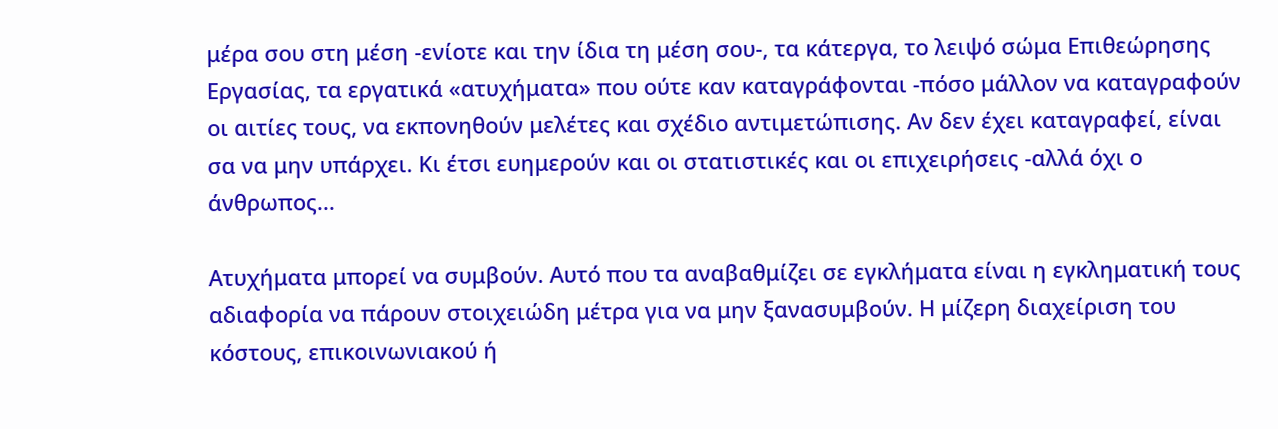μέρα σου στη μέση -ενίοτε και την ίδια τη μέση σου-, τα κάτεργα, το λειψό σώμα Επιθεώρησης Εργασίας, τα εργατικά «ατυχήματα» που ούτε καν καταγράφονται -πόσο μάλλον να καταγραφούν οι αιτίες τους, να εκπονηθούν μελέτες και σχέδιο αντιμετώπισης. Αν δεν έχει καταγραφεί, είναι σα να μην υπάρχει. Κι έτσι ευημερούν και οι στατιστικές και οι επιχειρήσεις -αλλά όχι ο άνθρωπος...

Ατυχήματα μπορεί να συμβούν. Αυτό που τα αναβαθμίζει σε εγκλήματα είναι η εγκληματική τους αδιαφορία να πάρουν στοιχειώδη μέτρα για να μην ξανασυμβούν. Η μίζερη διαχείριση του κόστους, επικοινωνιακού ή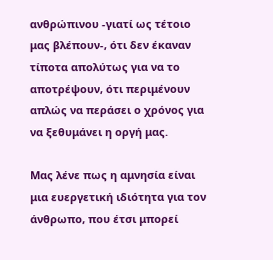ανθρώπινου -γιατί ως τέτοιο μας βλέπουν-, ότι δεν έκαναν τίποτα απολύτως για να το αποτρέψουν, ότι περιμένουν απλώς να περάσει ο χρόνος για να ξεθυμάνει η οργή μας.

Μας λένε πως η αμνησία είναι μια ευεργετική ιδιότητα για τον άνθρωπο, που έτσι μπορεί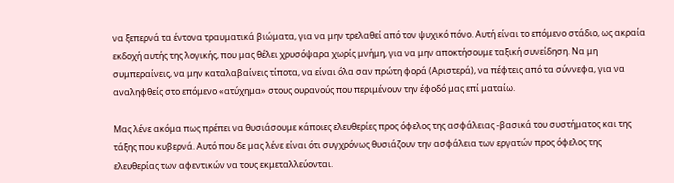να ξεπερνά τα έντονα τραυματικά βιώματα, για να μην τρελαθεί από τον ψυχικό πόνο. Αυτή είναι το επόμενο στάδιο, ως ακραία εκδοχή αυτής της λογικής, που μας θέλει χρυσόψαρα χωρίς μνήμη, για να μην αποκτήσουμε ταξική συνείδηση. Να μη συμπεραίνεις, να μην καταλαβαίνεις τίποτα, να είναι όλα σαν πρώτη φορά (Αριστερά), να πέφτεις από τα σύννεφα, για να αναληφθείς στο επόμενο «ατύχημα» στους ουρανούς που περιμένουν την έφοδό μας επί ματαίω.

Μας λένε ακόμα πως πρέπει να θυσιάσουμε κάποιες ελευθερίες προς όφελος της ασφάλειας -βασικά του συστήματος και της τάξης που κυβερνά. Αυτό που δε μας λένε είναι ότι συγχρόνως θυσιάζουν την ασφάλεια των εργατών προς όφελος της ελευθερίας των αφεντικών να τους εκμεταλλεύονται.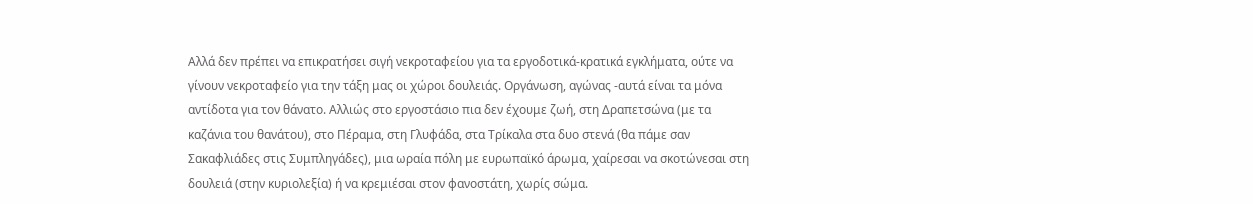Αλλά δεν πρέπει να επικρατήσει σιγή νεκροταφείου για τα εργοδοτικά-κρατικά εγκλήματα, ούτε να γίνουν νεκροταφείο για την τάξη μας οι χώροι δουλειάς. Οργάνωση, αγώνας -αυτά είναι τα μόνα αντίδοτα για τον θάνατο. Αλλιώς στο εργοστάσιο πια δεν έχουμε ζωή, στη Δραπετσώνα (με τα καζάνια του θανάτου), στο Πέραμα, στη Γλυφάδα, στα Τρίκαλα στα δυο στενά (θα πάμε σαν Σακαφλιάδες στις Συμπληγάδες), μια ωραία πόλη με ευρωπαϊκό άρωμα, χαίρεσαι να σκοτώνεσαι στη δουλειά (στην κυριολεξία) ή να κρεμιέσαι στον φανοστάτη, χωρίς σώμα.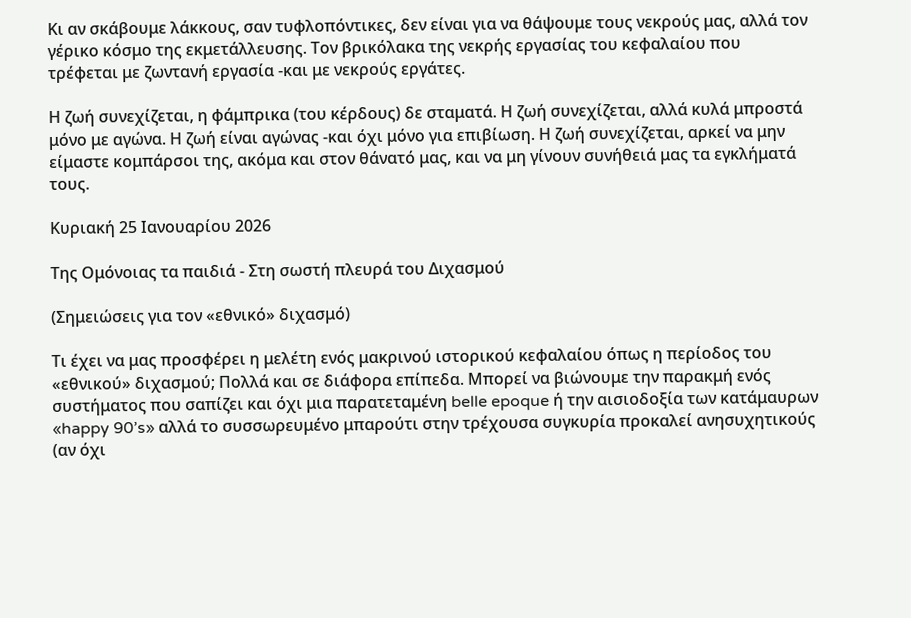Κι αν σκάβουμε λάκκους, σαν τυφλοπόντικες, δεν είναι για να θάψουμε τους νεκρούς μας, αλλά τον γέρικο κόσμο της εκμετάλλευσης. Τον βρικόλακα της νεκρής εργασίας του κεφαλαίου που τρέφεται με ζωντανή εργασία -και με νεκρούς εργάτες.

Η ζωή συνεχίζεται, η φάμπρικα (του κέρδους) δε σταματά. Η ζωή συνεχίζεται, αλλά κυλά μπροστά μόνο με αγώνα. Η ζωή είναι αγώνας -και όχι μόνο για επιβίωση. Η ζωή συνεχίζεται, αρκεί να μην είμαστε κομπάρσοι της, ακόμα και στον θάνατό μας, και να μη γίνουν συνήθειά μας τα εγκλήματά τους.

Κυριακή 25 Ιανουαρίου 2026

Της Ομόνοιας τα παιδιά - Στη σωστή πλευρά του Διχασμού

(Σημειώσεις για τον «εθνικό» διχασμό)

Τι έχει να μας προσφέρει η μελέτη ενός μακρινού ιστορικού κεφαλαίου όπως η περίοδος του «εθνικού» διχασμού; Πολλά και σε διάφορα επίπεδα. Μπορεί να βιώνουμε την παρακμή ενός συστήματος που σαπίζει και όχι μια παρατεταμένη belle epoque ή την αισιοδοξία των κατάμαυρων «happy 90’s» αλλά το συσσωρευμένο μπαρούτι στην τρέχουσα συγκυρία προκαλεί ανησυχητικούς (αν όχι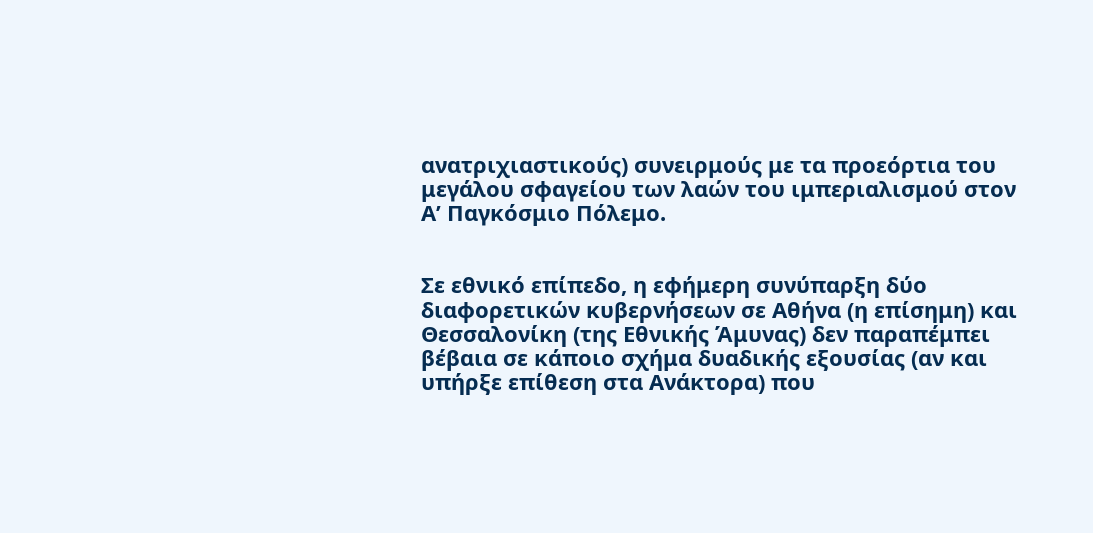ανατριχιαστικούς) συνειρμούς με τα προεόρτια του μεγάλου σφαγείου των λαών του ιμπεριαλισμού στον Α’ Παγκόσμιο Πόλεμο.


Σε εθνικό επίπεδο, η εφήμερη συνύπαρξη δύο διαφορετικών κυβερνήσεων σε Αθήνα (η επίσημη) και Θεσσαλονίκη (της Εθνικής Άμυνας) δεν παραπέμπει βέβαια σε κάποιο σχήμα δυαδικής εξουσίας (αν και υπήρξε επίθεση στα Ανάκτορα) που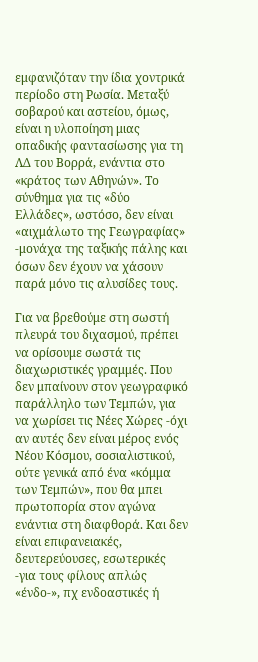εμφανιζόταν την ίδια χοντρικά περίοδο στη Ρωσία. Μεταξύ σοβαρού και αστείου, όμως, είναι η υλοποίηση μιας οπαδικής φαντασίωσης για τη ΛΔ του Βορρά, ενάντια στο «κράτος των Αθηνών». Το σύνθημα για τις «δύο Ελλάδες», ωστόσο, δεν είναι «αιχμάλωτο της Γεωγραφίας» -μονάχα της ταξικής πάλης και όσων δεν έχουν να χάσουν παρά μόνο τις αλυσίδες τους.

Για να βρεθούμε στη σωστή πλευρά του διχασμού, πρέπει να ορίσουμε σωστά τις διαχωριστικές γραμμές. Που δεν μπαίνουν στον γεωγραφικό παράλληλο των Τεμπών, για να χωρίσει τις Νέες Χώρες -όχι αν αυτές δεν είναι μέρος ενός Νέου Κόσμου, σοσιαλιστικού, ούτε γενικά από ένα «κόμμα των Τεμπών», που θα μπει πρωτοπορία στον αγώνα ενάντια στη διαφθορά. Και δεν είναι επιφανειακές, δευτερεύουσες, εσωτερικές -για τους φίλους απλώς «ένδο-», πχ ενδοαστικές ή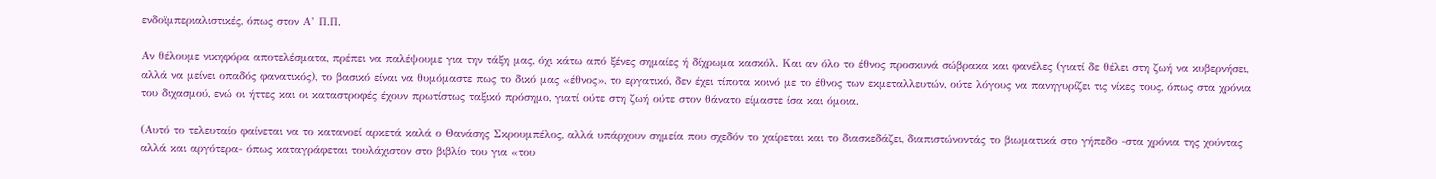ενδοϊμπεριαλιστικές, όπως στον Α’ Π.Π.

Αν θέλουμε νικηφόρα αποτελέσματα, πρέπει να παλέψουμε για την τάξη μας, όχι κάτω από ξένες σημαίες ή δίχρωμα κασκόλ. Και αν όλο το έθνος προσκυνά σώβρακα και φανέλες (γιατί δε θέλει στη ζωή να κυβερνήσει, αλλά να μείνει οπαδός φανατικός), το βασικό είναι να θυμόμαστε πως το δικό μας «έθνος», το εργατικό, δεν έχει τίποτα κοινό με το έθνος των εκμεταλλευτών, ούτε λόγους να πανηγυρίζει τις νίκες τους, όπως στα χρόνια του διχασμού, ενώ οι ήττες και οι καταστροφές έχουν πρωτίστως ταξικό πρόσημο, γιατί ούτε στη ζωή ούτε στον θάνατο είμαστε ίσα και όμοια.

(Αυτό το τελευταίο φαίνεται να το κατανοεί αρκετά καλά ο Θανάσης Σκρουμπέλος, αλλά υπάρχουν σημεία που σχεδόν το χαίρεται και το διασκεδάζει, διαπιστώνοντάς το βιωματικά στο γήπεδο -στα χρόνια της χούντας αλλά και αργότερα- όπως καταγράφεται τουλάχιστον στο βιβλίο του για «του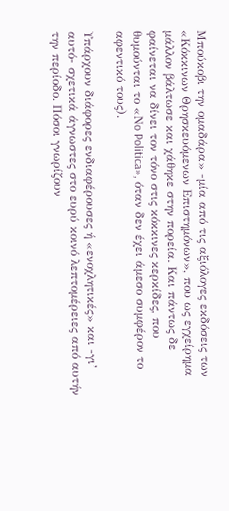Μπούκοβι την ομαδάρα» -μία από τις αξιόλογες εκδόσεις των «Κόκκινων Θρησκευόμενων Επιστημόνων», που ως εγχείρημα μάλλον βάλτωσε και χάθηκε στην πορεία. Και πάντως δε φαίνεται να δίνει τον τόνο στις κόκκινες κερκίδες, που θυμούνται το «Νo Politica», όταν δεν έχει άμεσο συμφέρον το αφεντικό τους).

Υπάρχουν διάφορες ενδιαφέρουσες ή «ενοχλητικές» και -γι’ αυτό- σχετικά άγνωστες στο ευρύ κοινό λεπτομέρειες από αυτήν την περίοδο. Πόσοι γνωρίζουν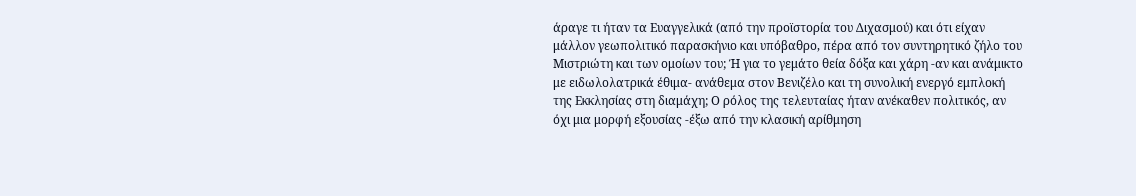άραγε τι ήταν τα Ευαγγελικά (από την προϊστορία του Διχασμού) και ότι είχαν μάλλον γεωπολιτικό παρασκήνιο και υπόβαθρο, πέρα από τον συντηρητικό ζήλο του Μιστριώτη και των ομοίων του; Ή για το γεμάτο θεία δόξα και χάρη -αν και ανάμικτο με ειδωλολατρικά έθιμα- ανάθεμα στον Βενιζέλο και τη συνολική ενεργό εμπλοκή της Εκκλησίας στη διαμάχη; Ο ρόλος της τελευταίας ήταν ανέκαθεν πολιτικός, αν όχι μια μορφή εξουσίας -έξω από την κλασική αρίθμηση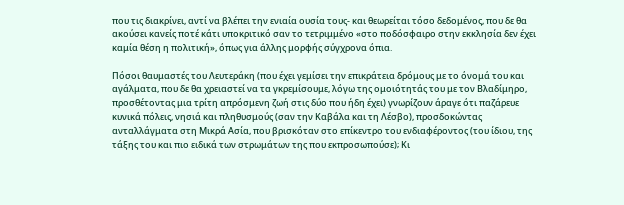που τις διακρίνει, αντί να βλέπει την ενιαία ουσία τους- και θεωρείται τόσο δεδομένος, που δε θα ακούσει κανείς ποτέ κάτι υποκριτικό σαν το τετριμμένο «στο ποδόσφαιρο στην εκκλησία δεν έχει καμία θέση η πολιτική», όπως για άλλης μορφής σύγχρονα όπια.

Πόσοι θαυμαστές του Λευτεράκη (που έχει γεμίσει την επικράτεια δρόμους με το όνομά του και αγάλματα, που δε θα χρειαστεί να τα γκρεμίσουμε, λόγω της ομοιότητάς του με τον Βλαδίμηρο, προσθέτοντας μια τρίτη απρόσμενη ζωή στις δύο που ήδη έχει) γνωρίζουν άραγε ότι παζάρευε κυνικά πόλεις, νησιά και πληθυσμούς (σαν την Καβάλα και τη Λέσβο), προσδοκώντας ανταλλάγματα στη Μικρά Ασία, που βρισκόταν στο επίκεντρο του ενδιαφέροντος (του ίδιου, της τάξης του και πιο ειδικά των στρωμάτων της που εκπροσωπούσε); Κι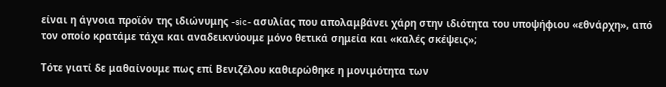είναι η άγνοια προϊόν της ιδιώνυμης -sic- ασυλίας που απολαμβάνει χάρη στην ιδιότητα του υποψήφιου «εθνάρχη», από τον οποίο κρατάμε τάχα και αναδεικνύουμε μόνο θετικά σημεία και «καλές σκέψεις»;

Τότε γιατί δε μαθαίνουμε πως επί Βενιζέλου καθιερώθηκε η μονιμότητα των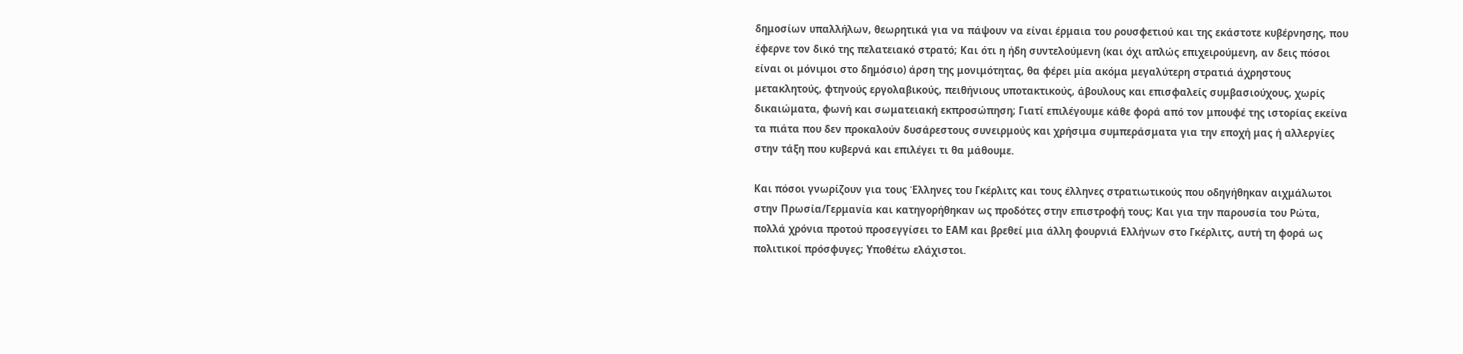δημοσίων υπαλλήλων, θεωρητικά για να πάψουν να είναι έρμαια του ρουσφετιού και της εκάστοτε κυβέρνησης, που έφερνε τον δικό της πελατειακό στρατό; Και ότι η ήδη συντελούμενη (και όχι απλώς επιχειρούμενη, αν δεις πόσοι είναι οι μόνιμοι στο δημόσιο) άρση της μονιμότητας, θα φέρει μία ακόμα μεγαλύτερη στρατιά άχρηστους μετακλητούς, φτηνούς εργολαβικούς, πειθήνιους υποτακτικούς, άβουλους και επισφαλείς συμβασιούχους, χωρίς δικαιώματα, φωνή και σωματειακή εκπροσώπηση; Γιατί επιλέγουμε κάθε φορά από τον μπουφέ της ιστορίας εκείνα τα πιάτα που δεν προκαλούν δυσάρεστους συνειρμούς και χρήσιμα συμπεράσματα για την εποχή μας ή αλλεργίες στην τάξη που κυβερνά και επιλέγει τι θα μάθουμε.

Και πόσοι γνωρίζουν για τους Έλληνες του Γκέρλιτς και τους έλληνες στρατιωτικούς που οδηγήθηκαν αιχμάλωτοι στην Πρωσία/Γερμανία και κατηγορήθηκαν ως προδότες στην επιστροφή τους; Και για την παρουσία του Ρώτα, πολλά χρόνια προτού προσεγγίσει το ΕΑΜ και βρεθεί μια άλλη φουρνιά Ελλήνων στο Γκέρλιτς, αυτή τη φορά ως πολιτικοί πρόσφυγες; Υποθέτω ελάχιστοι.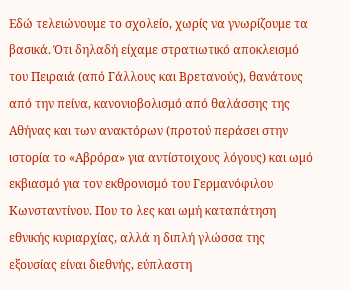Εδώ τελειώνουμε το σχολείο, χωρίς να γνωρίζουμε τα βασικά. Ότι δηλαδή είχαμε στρατιωτικό αποκλεισμό του Πειραιά (από Γάλλους και Βρετανούς), θανάτους από την πείνα, κανονιοβολισμό από θαλάσσης της Αθήνας και των ανακτόρων (προτού περάσει στην ιστορία το «Αβρόρα» για αντίστοιχους λόγους) και ωμό εκβιασμό για τον εκθρονισμό του Γερμανόφιλου Κωνσταντίνου. Που το λες και ωμή καταπάτηση εθνικής κυριαρχίας, αλλά η διπλή γλώσσα της εξουσίας είναι διεθνής, εύπλαστη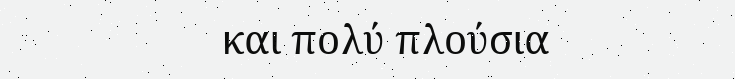και πολύ πλούσια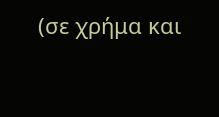(σε χρήμα και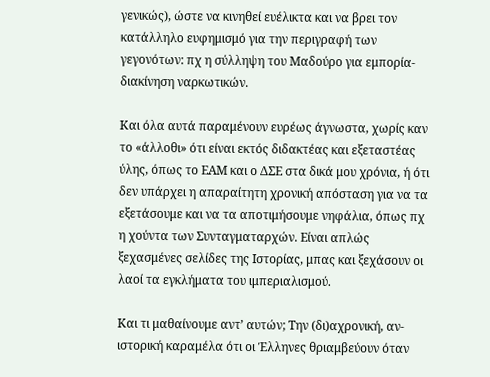γενικώς), ώστε να κινηθεί ευέλικτα και να βρει τον κατάλληλο ευφημισμό για την περιγραφή των γεγονότων: πχ η σύλληψη του Μαδούρο για εμπορία-διακίνηση ναρκωτικών.

Και όλα αυτά παραμένουν ευρέως άγνωστα, χωρίς καν το «άλλοθι» ότι είναι εκτός διδακτέας και εξεταστέας ύλης, όπως το ΕΑΜ και ο ΔΣΕ στα δικά μου χρόνια, ή ότι δεν υπάρχει η απαραίτητη χρονική απόσταση για να τα εξετάσουμε και να τα αποτιμήσουμε νηφάλια, όπως πχ η χούντα των Συνταγματαρχών. Είναι απλώς ξεχασμένες σελίδες της Ιστορίας, μπας και ξεχάσουν οι λαοί τα εγκλήματα του ιμπεριαλισμού.

Και τι μαθαίνουμε αντ’ αυτών; Την (δι)αχρονική, αν-ιστορική καραμέλα ότι οι Έλληνες θριαμβεύουν όταν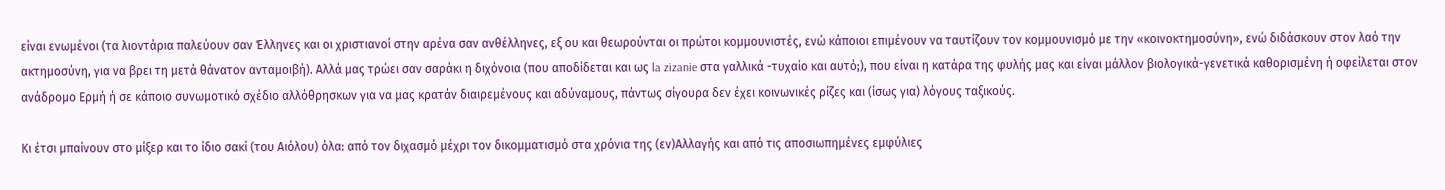είναι ενωμένοι (τα λιοντάρια παλεύουν σαν Έλληνες και οι χριστιανοί στην αρένα σαν ανθέλληνες, εξ ου και θεωρούνται οι πρώτοι κομμουνιστές, ενώ κάποιοι επιμένουν να ταυτίζουν τον κομμουνισμό με την «κοινοκτημοσύνη», ενώ διδάσκουν στον λαό την ακτημοσύνη, για να βρει τη μετά θάνατον ανταμοιβή). Αλλά μας τρώει σαν σαράκι η διχόνοια (που αποδίδεται και ως la zizanie στα γαλλικά -τυχαίο και αυτό;), που είναι η κατάρα της φυλής μας και είναι μάλλον βιολογικά-γενετικά καθορισμένη ή οφείλεται στον ανάδρομο Ερμή ή σε κάποιο συνωμοτικό σχέδιο αλλόθρησκων για να μας κρατάν διαιρεμένους και αδύναμους, πάντως σίγουρα δεν έχει κοινωνικές ρίζες και (ίσως για) λόγους ταξικούς.

Κι έτσι μπαίνουν στο μίξερ και το ίδιο σακί (του Αιόλου) όλα: από τον διχασμό μέχρι τον δικομματισμό στα χρόνια της (εν)Αλλαγής και από τις αποσιωπημένες εμφύλιες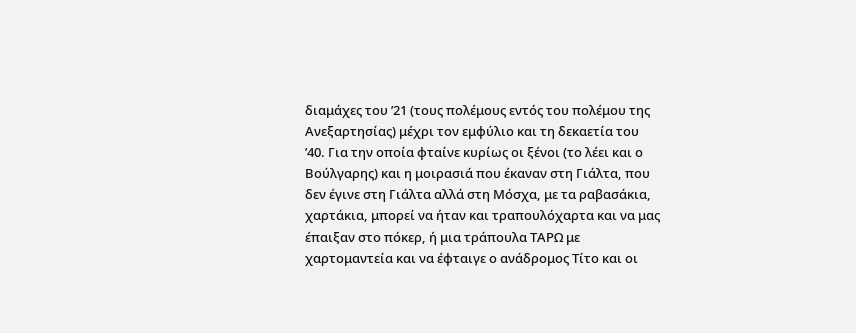διαμάχες του ’21 (τους πολέμους εντός του πολέμου της Ανεξαρτησίας) μέχρι τον εμφύλιο και τη δεκαετία του ’40. Για την οποία φταίνε κυρίως οι ξένοι (το λέει και ο Βούλγαρης) και η μοιρασιά που έκαναν στη Γιάλτα, που δεν έγινε στη Γιάλτα αλλά στη Μόσχα, με τα ραβασάκια, χαρτάκια, μπορεί να ήταν και τραπουλόχαρτα και να μας έπαιξαν στο πόκερ, ή μια τράπουλα ΤΑΡΩ με χαρτομαντεία και να έφταιγε ο ανάδρομος Τίτο και οι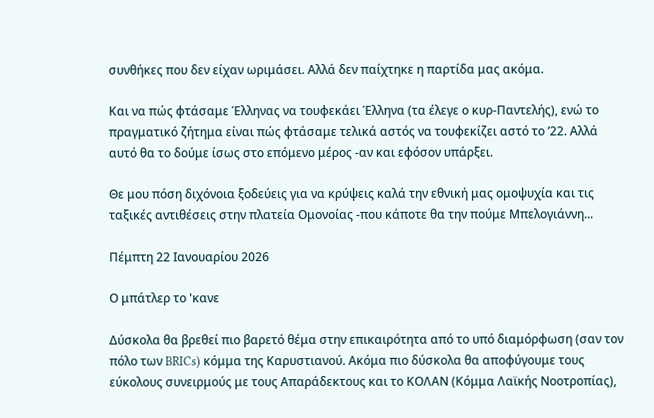συνθήκες που δεν είχαν ωριμάσει. Αλλά δεν παίχτηκε η παρτίδα μας ακόμα.

Και να πώς φτάσαμε Έλληνας να τουφεκάει Έλληνα (τα έλεγε ο κυρ-Παντελής), ενώ το πραγματικό ζήτημα είναι πώς φτάσαμε τελικά αστός να τουφεκίζει αστό το ’22. Αλλά αυτό θα το δούμε ίσως στο επόμενο μέρος -αν και εφόσον υπάρξει.

Θε μου πόση διχόνοια ξοδεύεις για να κρύψεις καλά την εθνική μας ομοψυχία και τις ταξικές αντιθέσεις στην πλατεία Ομονοίας -που κάποτε θα την πούμε Μπελογιάννη...

Πέμπτη 22 Ιανουαρίου 2026

Ο μπάτλερ το 'κανε

Δύσκολα θα βρεθεί πιο βαρετό θέμα στην επικαιρότητα από το υπό διαμόρφωση (σαν τον πόλο των BRICs) κόμμα της Καρυστιανού. Ακόμα πιο δύσκολα θα αποφύγουμε τους εύκολους συνειρμούς με τους Απαράδεκτους και το ΚΟΛΑΝ (Κόμμα Λαϊκής Νοοτροπίας),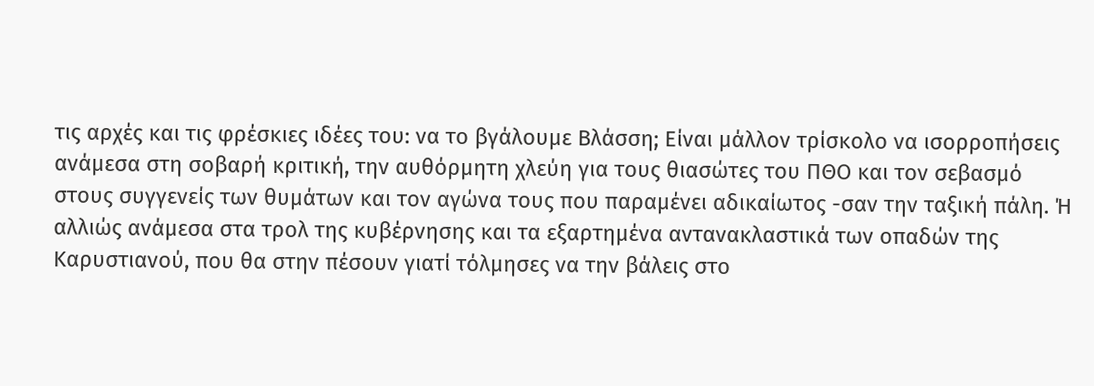τις αρχές και τις φρέσκιες ιδέες του: να το βγάλουμε Βλάσση; Είναι μάλλον τρίσκολο να ισορροπήσεις ανάμεσα στη σοβαρή κριτική, την αυθόρμητη χλεύη για τους θιασώτες του ΠΘΟ και τον σεβασμό στους συγγενείς των θυμάτων και τον αγώνα τους που παραμένει αδικαίωτος -σαν την ταξική πάλη. Ή αλλιώς ανάμεσα στα τρολ της κυβέρνησης και τα εξαρτημένα αντανακλαστικά των οπαδών της Καρυστιανού, που θα στην πέσουν γιατί τόλμησες να την βάλεις στο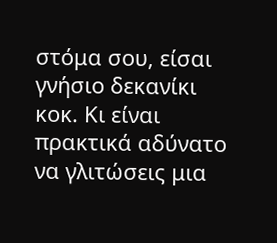στόμα σου, είσαι γνήσιο δεκανίκι κοκ. Κι είναι πρακτικά αδύνατο να γλιτώσεις μια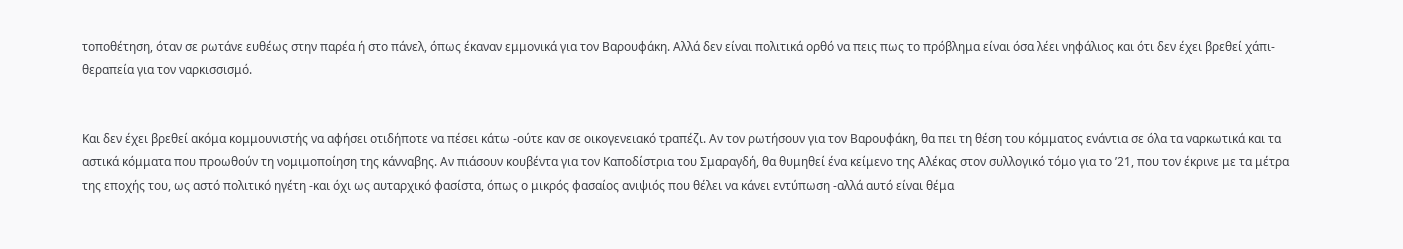τοποθέτηση, όταν σε ρωτάνε ευθέως στην παρέα ή στο πάνελ, όπως έκαναν εμμονικά για τον Βαρουφάκη. Αλλά δεν είναι πολιτικά ορθό να πεις πως το πρόβλημα είναι όσα λέει νηφάλιος και ότι δεν έχει βρεθεί χάπι-θεραπεία για τον ναρκισσισμό.


Και δεν έχει βρεθεί ακόμα κομμουνιστής να αφήσει οτιδήποτε να πέσει κάτω -ούτε καν σε οικογενειακό τραπέζι. Αν τον ρωτήσουν για τον Βαρουφάκη, θα πει τη θέση του κόμματος ενάντια σε όλα τα ναρκωτικά και τα αστικά κόμματα που προωθούν τη νομιμοποίηση της κάνναβης. Αν πιάσουν κουβέντα για τον Καποδίστρια του Σμαραγδή, θα θυμηθεί ένα κείμενο της Αλέκας στον συλλογικό τόμο για το ’21, που τον έκρινε με τα μέτρα της εποχής του, ως αστό πολιτικό ηγέτη -και όχι ως αυταρχικό φασίστα, όπως ο μικρός φασαίος ανιψιός που θέλει να κάνει εντύπωση -αλλά αυτό είναι θέμα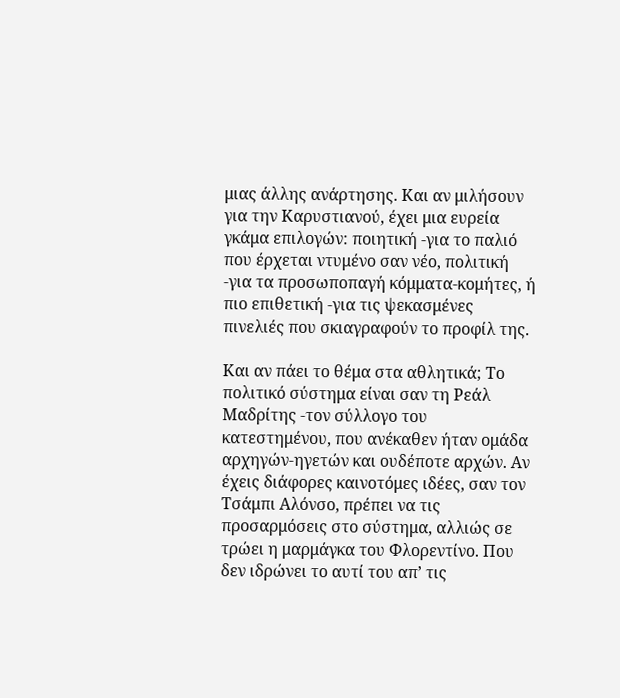μιας άλλης ανάρτησης. Και αν μιλήσουν για την Καρυστιανού, έχει μια ευρεία γκάμα επιλογών: ποιητική -για το παλιό που έρχεται ντυμένο σαν νέο, πολιτική -για τα προσωποπαγή κόμματα-κομήτες, ή πιο επιθετική -για τις ψεκασμένες πινελιές που σκιαγραφούν το προφίλ της.

Και αν πάει το θέμα στα αθλητικά; Το πολιτικό σύστημα είναι σαν τη Ρεάλ Μαδρίτης -τον σύλλογο του κατεστημένου, που ανέκαθεν ήταν ομάδα αρχηγών-ηγετών και ουδέποτε αρχών. Αν έχεις διάφορες καινοτόμες ιδέες, σαν τον Τσάμπι Αλόνσο, πρέπει να τις προσαρμόσεις στο σύστημα, αλλιώς σε τρώει η μαρμάγκα του Φλορεντίνο. Που δεν ιδρώνει το αυτί του απ’ τις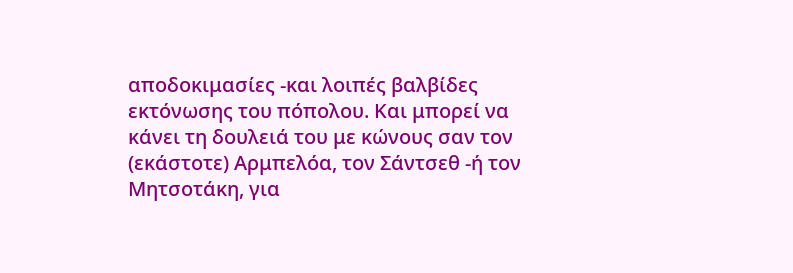αποδοκιμασίες -και λοιπές βαλβίδες εκτόνωσης του πόπολου. Και μπορεί να κάνει τη δουλειά του με κώνους σαν τον (εκάστοτε) Αρμπελόα, τον Σάντσεθ -ή τον Μητσοτάκη, για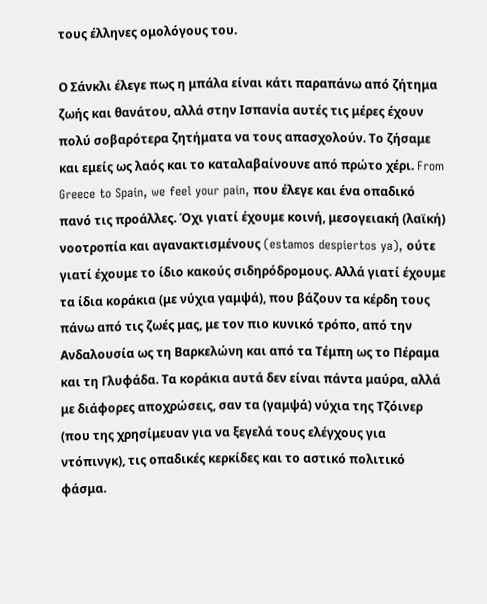τους έλληνες ομολόγους του.

Ο Σάνκλι έλεγε πως η μπάλα είναι κάτι παραπάνω από ζήτημα ζωής και θανάτου, αλλά στην Ισπανία αυτές τις μέρες έχουν πολύ σοβαρότερα ζητήματα να τους απασχολούν. Το ζήσαμε και εμείς ως λαός και το καταλαβαίνουνε από πρώτο χέρι. From Greece to Spain, we feel your pain, που έλεγε και ένα οπαδικό πανό τις προάλλες. Όχι γιατί έχουμε κοινή, μεσογειακή (λαϊκή) νοοτροπία και αγανακτισμένους (estamos despiertos ya), ούτε γιατί έχουμε το ίδιο κακούς σιδηρόδρομους. Αλλά γιατί έχουμε τα ίδια κοράκια (με νύχια γαμψά), που βάζουν τα κέρδη τους πάνω από τις ζωές μας, με τον πιο κυνικό τρόπο, από την Ανδαλουσία ως τη Βαρκελώνη και από τα Τέμπη ως το Πέραμα και τη Γλυφάδα. Τα κοράκια αυτά δεν είναι πάντα μαύρα, αλλά με διάφορες αποχρώσεις, σαν τα (γαμψά) νύχια της Τζόινερ (που της χρησίμευαν για να ξεγελά τους ελέγχους για ντόπινγκ), τις οπαδικές κερκίδες και το αστικό πολιτικό φάσμα.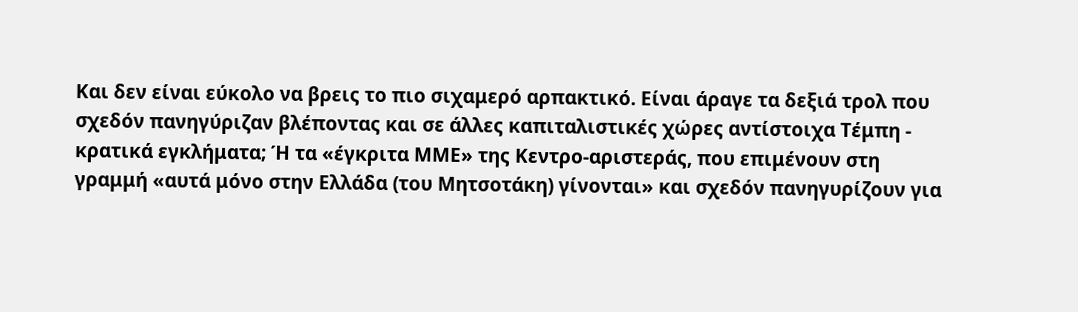Και δεν είναι εύκολο να βρεις το πιο σιχαμερό αρπακτικό. Είναι άραγε τα δεξιά τρολ που σχεδόν πανηγύριζαν βλέποντας και σε άλλες καπιταλιστικές χώρες αντίστοιχα Τέμπη - κρατικά εγκλήματα; Ή τα «έγκριτα ΜΜΕ» της Κεντρο-αριστεράς, που επιμένουν στη γραμμή «αυτά μόνο στην Ελλάδα (του Μητσοτάκη) γίνονται» και σχεδόν πανηγυρίζουν για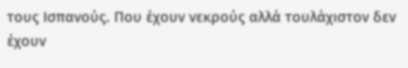τους Ισπανούς. Που έχουν νεκρούς αλλά τουλάχιστον δεν έχουν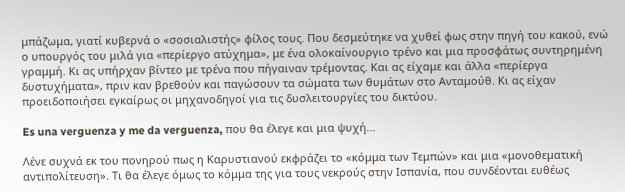μπάζωμα, γιατί κυβερνά ο «σοσιαλιστής» φίλος τους. Που δεσμεύτηκε να χυθεί φως στην πηγή του κακού, ενώ ο υπουργός του μιλά για «περίεργο ατύχημα», με ένα ολοκαίνουργιο τρένο και μια προσφάτως συντηρημένη γραμμή. Κι ας υπήρχαν βίντεο με τρένα που πήγαιναν τρέμοντας. Και ας είχαμε και άλλα «περίεργα δυστυχήματα», πριν καν βρεθούν και παγώσουν τα σώματα των θυμάτων στο Ανταμούθ. Κι ας είχαν προειδοποιήσει εγκαίρως οι μηχανοδηγοί για τις δυσλειτουργίες του δικτύου.

Es una verguenza y me da verguenza, που θα έλεγε και μια ψυχή...

Λένε συχνά εκ του πονηρού πως η Καρυστιανού εκφράζει το «κόμμα των Τεμπών» και μια «μονοθεματική αντιπολίτευση». Τι θα έλεγε όμως το κόμμα της για τους νεκρούς στην Ισπανία, που συνδέονται ευθέως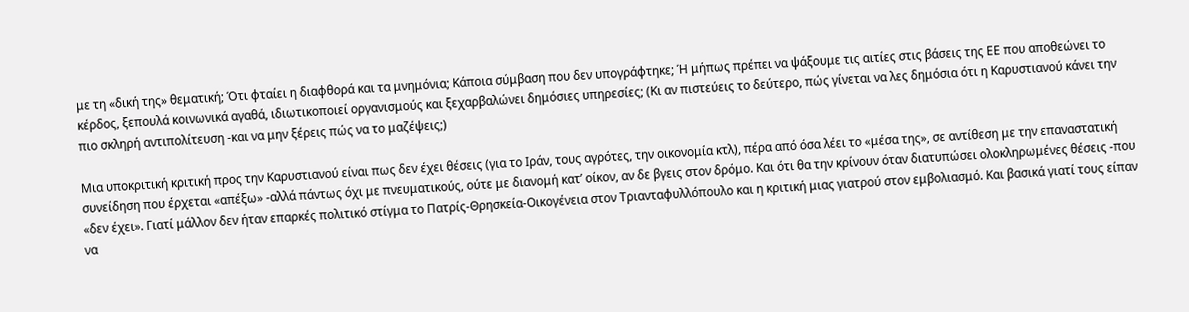με τη «δική της» θεματική; Ότι φταίει η διαφθορά και τα μνημόνια; Κάποια σύμβαση που δεν υπογράφτηκε; Ή μήπως πρέπει να ψάξουμε τις αιτίες στις βάσεις της ΕΕ που αποθεώνει το κέρδος, ξεπουλά κοινωνικά αγαθά, ιδιωτικοποιεί οργανισμούς και ξεχαρβαλώνει δημόσιες υπηρεσίες; (Κι αν πιστεύεις το δεύτερο, πώς γίνεται να λες δημόσια ότι η Καρυστιανού κάνει την πιο σκληρή αντιπολίτευση -και να μην ξέρεις πώς να το μαζέψεις;)

Μια υποκριτική κριτική προς την Καρυστιανού είναι πως δεν έχει θέσεις (για το Ιράν, τους αγρότες, την οικονομία κτλ), πέρα από όσα λέει το «μέσα της», σε αντίθεση με την επαναστατική συνείδηση που έρχεται «απέξω» -αλλά πάντως όχι με πνευματικούς, ούτε με διανομή κατ’ οίκον, αν δε βγεις στον δρόμο. Και ότι θα την κρίνουν όταν διατυπώσει ολοκληρωμένες θέσεις -που «δεν έχει». Γιατί μάλλον δεν ήταν επαρκές πολιτικό στίγμα το Πατρίς-Θρησκεία-Οικογένεια στον Τριανταφυλλόπουλο και η κριτική μιας γιατρού στον εμβολιασμό. Και βασικά γιατί τους είπαν να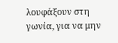λουφάξουν στη γωνία, για να μην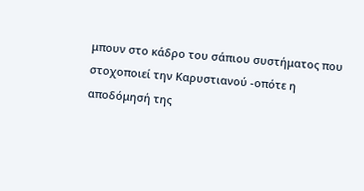μπουν στο κάδρο του σάπιου συστήματος που στοχοποιεί την Καρυστιανού -οπότε η αποδόμησή της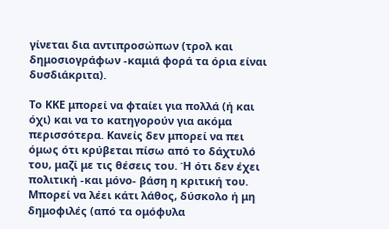γίνεται δια αντιπροσώπων (τρολ και δημοσιογράφων -καμιά φορά τα όρια είναι δυσδιάκριτα).

Το ΚΚΕ μπορεί να φταίει για πολλά (ή και όχι) και να το κατηγορούν για ακόμα περισσότερα. Κανείς δεν μπορεί να πει όμως ότι κρύβεται πίσω από το δάχτυλό του, μαζί με τις θέσεις του. Ή ότι δεν έχει πολιτική -και μόνο- βάση η κριτική του. Μπορεί να λέει κάτι λάθος, δύσκολο ή μη δημοφιλές (από τα ομόφυλα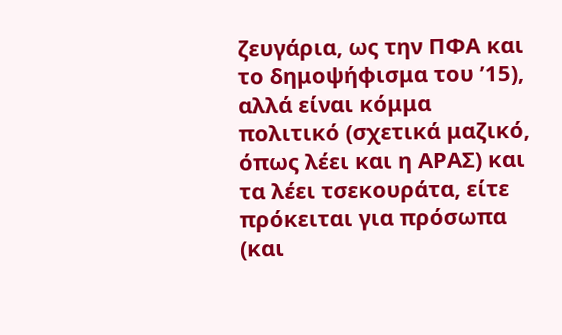ζευγάρια, ως την ΠΦΑ και το δημοψήφισμα του ’15), αλλά είναι κόμμα πολιτικό (σχετικά μαζικό, όπως λέει και η ΑΡΑΣ) και τα λέει τσεκουράτα, είτε πρόκειται για πρόσωπα (και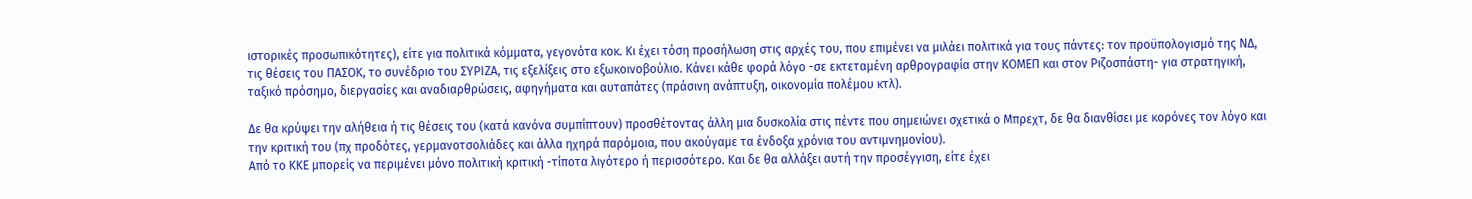ιστορικές προσωπικότητες), είτε για πολιτικά κόμματα, γεγονότα κοκ. Κι έχει τόση προσήλωση στις αρχές του, που επιμένει να μιλάει πολιτικά για τους πάντες: τον προϋπολογισμό της ΝΔ, τις θέσεις του ΠΑΣΟΚ, το συνέδριο του ΣΥΡΙΖΑ, τις εξελίξεις στο εξωκοινοβούλιο. Κάνει κάθε φορά λόγο -σε εκτεταμένη αρθρογραφία στην ΚΟΜΕΠ και στον Ριζοσπάστη- για στρατηγική, ταξικό πρόσημο, διεργασίες και αναδιαρθρώσεις, αφηγήματα και αυταπάτες (πράσινη ανάπτυξη, οικονομία πολέμου κτλ).

Δε θα κρύψει την αλήθεια ή τις θέσεις του (κατά κανόνα συμπίπτουν) προσθέτοντας άλλη μια δυσκολία στις πέντε που σημειώνει σχετικά ο Μπρεχτ, δε θα διανθίσει με κορόνες τον λόγο και την κριτική του (πχ προδότες, γερμανοτσολιάδες και άλλα ηχηρά παρόμοια, που ακούγαμε τα ένδοξα χρόνια του αντιμνημονίου).
Από το ΚΚΕ μπορείς να περιμένει μόνο πολιτική κριτική -τίποτα λιγότερο ή περισσότερο. Και δε θα αλλάξει αυτή την προσέγγιση, είτε έχει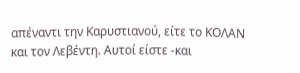απέναντι την Καρυστιανού, είτε το ΚΟΛΑΝ και τον Λεβέντη. Αυτοί είστε -και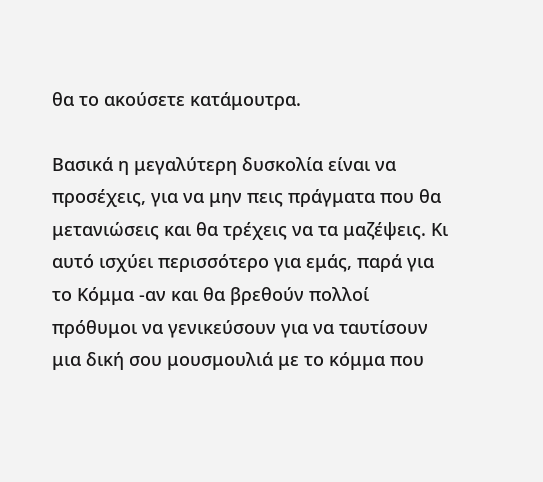θα το ακούσετε κατάμουτρα.

Βασικά η μεγαλύτερη δυσκολία είναι να προσέχεις, για να μην πεις πράγματα που θα μετανιώσεις και θα τρέχεις να τα μαζέψεις. Κι αυτό ισχύει περισσότερο για εμάς, παρά για το Κόμμα -αν και θα βρεθούν πολλοί πρόθυμοι να γενικεύσουν για να ταυτίσουν μια δική σου μουσμουλιά με το κόμμα που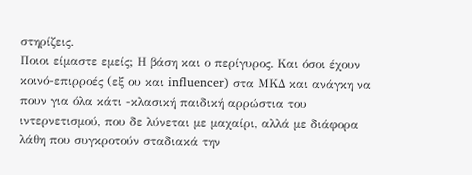στηρίζεις.
Ποιοι είμαστε εμείς; Η βάση και ο περίγυρος. Και όσοι έχουν κοινό-επιρροές (εξ ου και influencer) στα ΜΚΔ και ανάγκη να πουν για όλα κάτι -κλασική παιδική αρρώστια του ιντερνετισμού, που δε λύνεται με μαχαίρι, αλλά με διάφορα λάθη που συγκροτούν σταδιακά την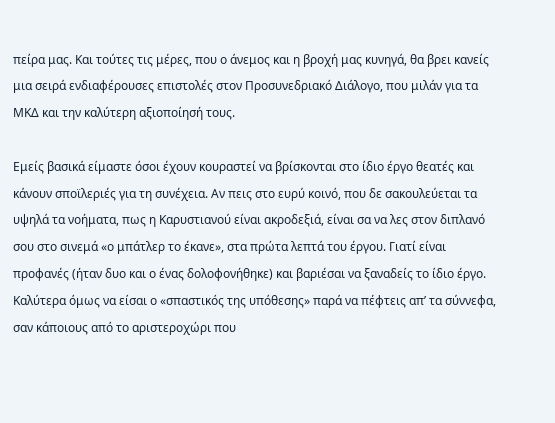πείρα μας. Και τούτες τις μέρες, που ο άνεμος και η βροχή μας κυνηγά, θα βρει κανείς μια σειρά ενδιαφέρουσες επιστολές στον Προσυνεδριακό Διάλογο, που μιλάν για τα ΜΚΔ και την καλύτερη αξιοποίησή τους.

Εμείς βασικά είμαστε όσοι έχουν κουραστεί να βρίσκονται στο ίδιο έργο θεατές και κάνουν σποϊλεριές για τη συνέχεια. Αν πεις στο ευρύ κοινό, που δε σακουλεύεται τα υψηλά τα νοήματα, πως η Καρυστιανού είναι ακροδεξιά, είναι σα να λες στον διπλανό σου στο σινεμά «ο μπάτλερ το έκανε», στα πρώτα λεπτά του έργου. Γιατί είναι προφανές (ήταν δυο και ο ένας δολοφονήθηκε) και βαριέσαι να ξαναδείς το ίδιο έργο. Καλύτερα όμως να είσαι ο «σπαστικός της υπόθεσης» παρά να πέφτεις απ’ τα σύννεφα, σαν κάποιους από το αριστεροχώρι που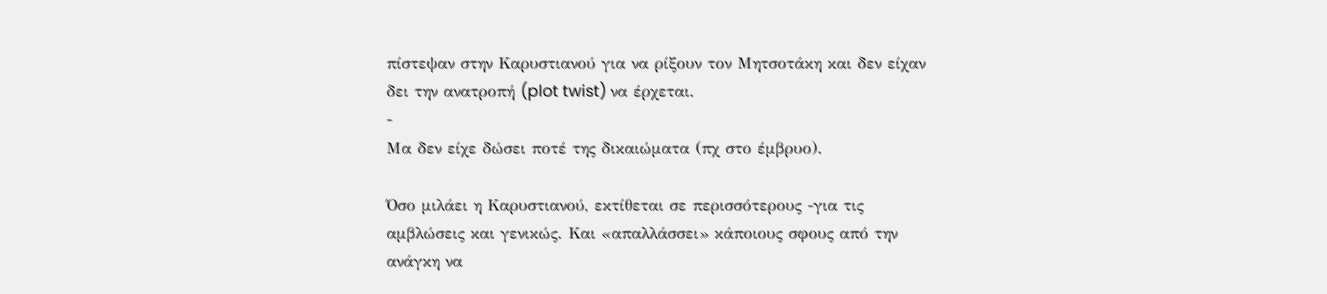πίστεψαν στην Καρυστιανού για να ρίξουν τον Μητσοτάκη και δεν είχαν δει την ανατροπή (plot twist) να έρχεται.
-
Μα δεν είχε δώσει ποτέ της δικαιώματα (πχ στο έμβρυο).

Όσο μιλάει η Καρυστιανού, εκτίθεται σε περισσότερους -για τις αμβλώσεις και γενικώς. Και «απαλλάσσει» κάποιους σφους από την ανάγκη να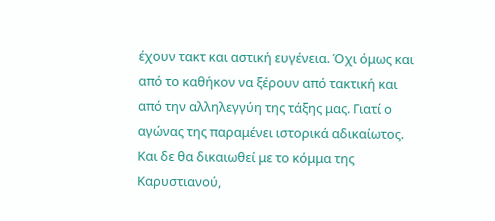έχουν τακτ και αστική ευγένεια. Όχι όμως και από το καθήκον να ξέρουν από τακτική και από την αλληλεγγύη της τάξης μας. Γιατί ο αγώνας της παραμένει ιστορικά αδικαίωτος. Και δε θα δικαιωθεί με το κόμμα της Καρυστιανού,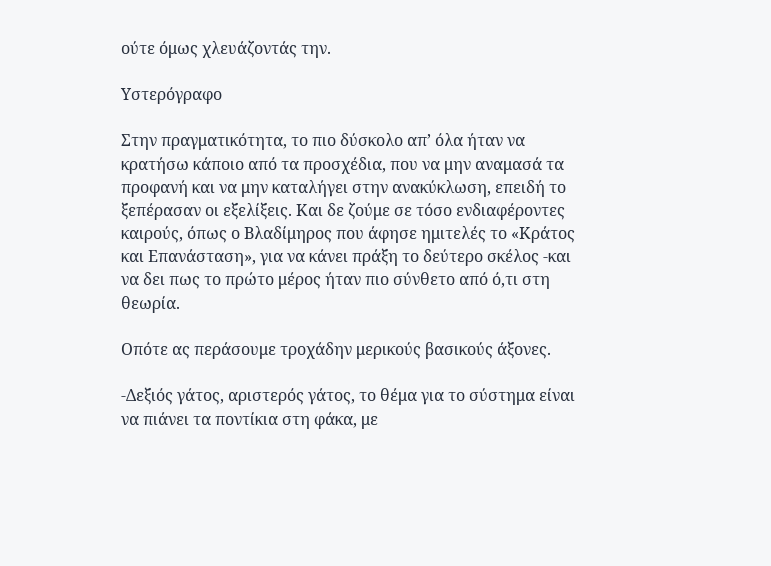ούτε όμως χλευάζοντάς την.

Υστερόγραφο

Στην πραγματικότητα, το πιο δύσκολο απ’ όλα ήταν να κρατήσω κάποιο από τα προσχέδια, που να μην αναμασά τα προφανή και να μην καταλήγει στην ανακύκλωση, επειδή το ξεπέρασαν οι εξελίξεις. Και δε ζούμε σε τόσο ενδιαφέροντες καιρούς, όπως ο Βλαδίμηρος που άφησε ημιτελές το «Κράτος και Επανάσταση», για να κάνει πράξη το δεύτερο σκέλος -και να δει πως το πρώτο μέρος ήταν πιο σύνθετο από ό,τι στη θεωρία.

Οπότε ας περάσουμε τροχάδην μερικούς βασικούς άξονες.

-Δεξιός γάτος, αριστερός γάτος, το θέμα για το σύστημα είναι να πιάνει τα ποντίκια στη φάκα, με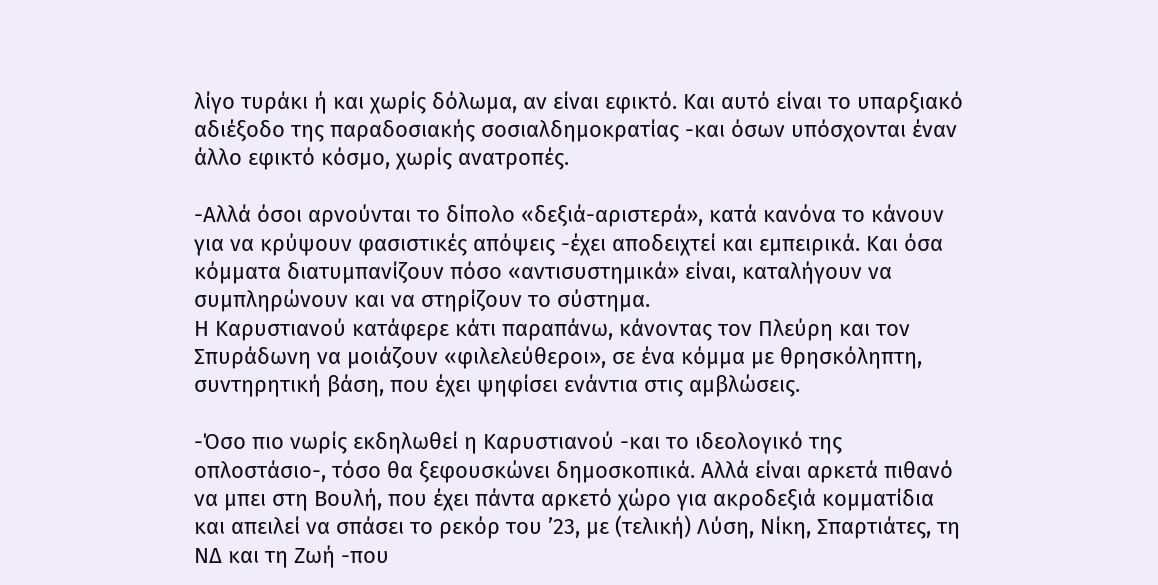λίγο τυράκι ή και χωρίς δόλωμα, αν είναι εφικτό. Και αυτό είναι το υπαρξιακό αδιέξοδο της παραδοσιακής σοσιαλδημοκρατίας -και όσων υπόσχονται έναν άλλο εφικτό κόσμο, χωρίς ανατροπές.

-Αλλά όσοι αρνούνται το δίπολο «δεξιά-αριστερά», κατά κανόνα το κάνουν για να κρύψουν φασιστικές απόψεις -έχει αποδειχτεί και εμπειρικά. Και όσα κόμματα διατυμπανίζουν πόσο «αντισυστημικά» είναι, καταλήγουν να συμπληρώνουν και να στηρίζουν το σύστημα.
Η Καρυστιανού κατάφερε κάτι παραπάνω, κάνοντας τον Πλεύρη και τον Σπυράδωνη να μοιάζουν «φιλελεύθεροι», σε ένα κόμμα με θρησκόληπτη, συντηρητική βάση, που έχει ψηφίσει ενάντια στις αμβλώσεις.

-Όσο πιο νωρίς εκδηλωθεί η Καρυστιανού -και το ιδεολογικό της οπλοστάσιο-, τόσο θα ξεφουσκώνει δημοσκοπικά. Αλλά είναι αρκετά πιθανό να μπει στη Βουλή, που έχει πάντα αρκετό χώρο για ακροδεξιά κομματίδια και απειλεί να σπάσει το ρεκόρ του ’23, με (τελική) Λύση, Νίκη, Σπαρτιάτες, τη ΝΔ και τη Ζωή -που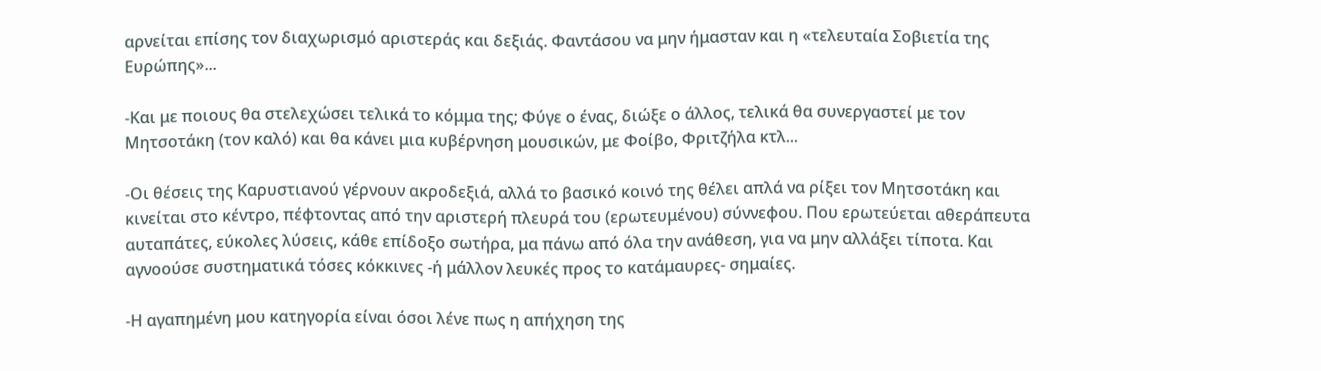αρνείται επίσης τον διαχωρισμό αριστεράς και δεξιάς. Φαντάσου να μην ήμασταν και η «τελευταία Σοβιετία της Ευρώπης»...

-Και με ποιους θα στελεχώσει τελικά το κόμμα της; Φύγε ο ένας, διώξε ο άλλος, τελικά θα συνεργαστεί με τον Μητσοτάκη (τον καλό) και θα κάνει μια κυβέρνηση μουσικών, με Φοίβο, Φριτζήλα κτλ...

-Οι θέσεις της Καρυστιανού γέρνουν ακροδεξιά, αλλά το βασικό κοινό της θέλει απλά να ρίξει τον Μητσοτάκη και κινείται στο κέντρο, πέφτοντας από την αριστερή πλευρά του (ερωτευμένου) σύννεφου. Που ερωτεύεται αθεράπευτα αυταπάτες, εύκολες λύσεις, κάθε επίδοξο σωτήρα, μα πάνω από όλα την ανάθεση, για να μην αλλάξει τίποτα. Και αγνοούσε συστηματικά τόσες κόκκινες -ή μάλλον λευκές προς το κατάμαυρες- σημαίες.

-Η αγαπημένη μου κατηγορία είναι όσοι λένε πως η απήχηση της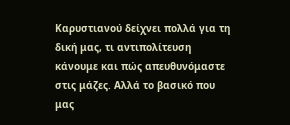Καρυστιανού δείχνει πολλά για τη δική μας, τι αντιπολίτευση κάνουμε και πώς απευθυνόμαστε στις μάζες. Αλλά το βασικό που μας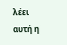λέει αυτή η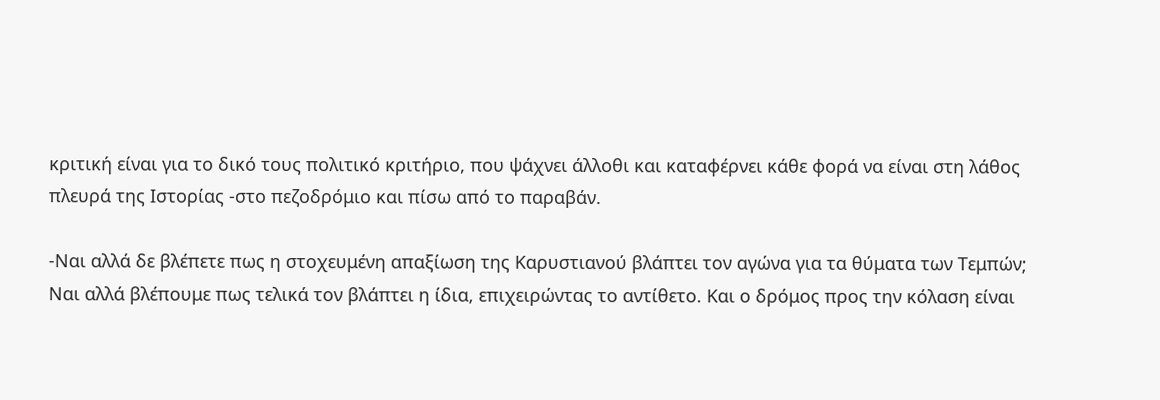κριτική είναι για το δικό τους πολιτικό κριτήριο, που ψάχνει άλλοθι και καταφέρνει κάθε φορά να είναι στη λάθος πλευρά της Ιστορίας -στο πεζοδρόμιο και πίσω από το παραβάν.

-Ναι αλλά δε βλέπετε πως η στοχευμένη απαξίωση της Καρυστιανού βλάπτει τον αγώνα για τα θύματα των Τεμπών;
Ναι αλλά βλέπουμε πως τελικά τον βλάπτει η ίδια, επιχειρώντας το αντίθετο. Και ο δρόμος προς την κόλαση είναι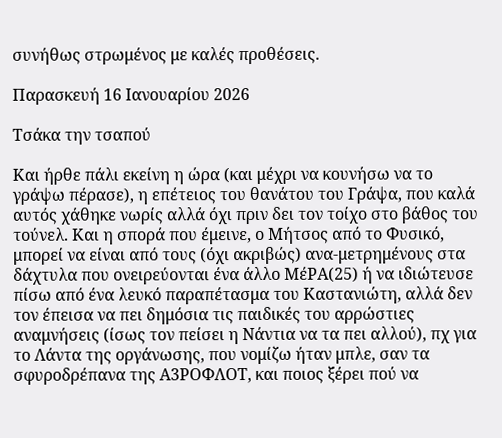συνήθως στρωμένος με καλές προθέσεις.

Παρασκευή 16 Ιανουαρίου 2026

Τσάκα την τσαπού

Και ήρθε πάλι εκείνη η ώρα (και μέχρι να κουνήσω να το γράψω πέρασε), η επέτειος του θανάτου του Γράψα, που καλά αυτός χάθηκε νωρίς αλλά όχι πριν δει τον τοίχο στο βάθος του τούνελ. Και η σπορά που έμεινε, ο Μήτσος από το Φυσικό, μπορεί να είναι από τους (όχι ακριβώς) ανα-μετρημένους στα δάχτυλα που ονειρεύονται ένα άλλο ΜέΡΑ(25) ή να ιδιώτευσε πίσω από ένα λευκό παραπέτασμα του Καστανιώτη, αλλά δεν τον έπεισα να πει δημόσια τις παιδικές του αρρώστιες αναμνήσεις (ίσως τον πείσει η Νάντια να τα πει αλλού), πχ για το Λάντα της οργάνωσης, που νομίζω ήταν μπλε, σαν τα σφυροδρέπανα της Α3ΡΟΦΛΟΤ, και ποιος ξέρει πού να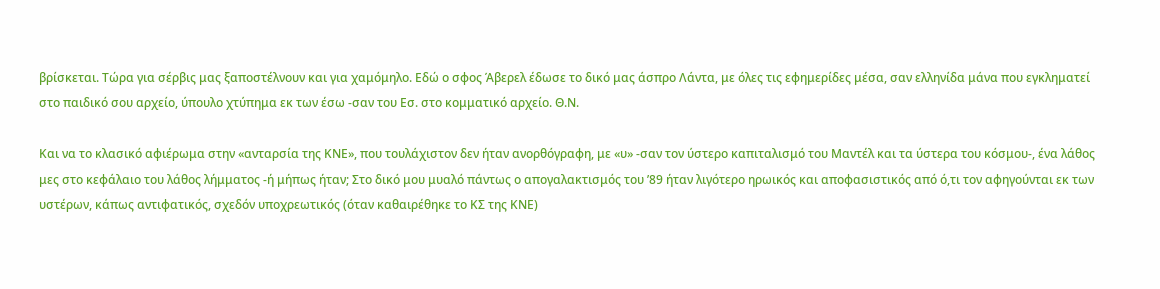βρίσκεται. Τώρα για σέρβις μας ξαποστέλνουν και για χαμόμηλο. Εδώ ο σφος Άβερελ έδωσε το δικό μας άσπρο Λάντα, με όλες τις εφημερίδες μέσα, σαν ελληνίδα μάνα που εγκληματεί στο παιδικό σου αρχείο, ύπουλο χτύπημα εκ των έσω -σαν του Εσ. στο κομματικό αρχείο. Θ.Ν.

Και να το κλασικό αφιέρωμα στην «ανταρσία της ΚΝΕ», που τουλάχιστον δεν ήταν ανορθόγραφη, με «υ» -σαν τον ύστερο καπιταλισμό του Μαντέλ και τα ύστερα του κόσμου-, ένα λάθος μες στο κεφάλαιο του λάθος λήμματος -ή μήπως ήταν; Στο δικό μου μυαλό πάντως ο απογαλακτισμός του ’89 ήταν λιγότερο ηρωικός και αποφασιστικός από ό,τι τον αφηγούνται εκ των υστέρων, κάπως αντιφατικός, σχεδόν υποχρεωτικός (όταν καθαιρέθηκε το ΚΣ της ΚΝΕ)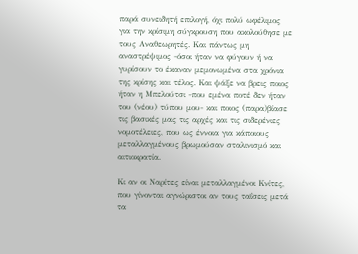παρά συνειδητή επιλογή, όχι πολύ ωφέλιμος για την κρίσιμη σύγκρουση που ακολούθησε με τους Αναθεωρητές. Και πάντως μη αναστρέψιμος -όσοι ήταν να φύγουν ή να γυρίσουν το έκαναν μεμονωμένα στα χρόνια της κρίσης και τέλος. Και ψάξε να βρεις ποιος ήταν η Μπελούτσι -που εμένα ποτέ δεν ήταν του (νέου) τύπου μου- και ποιος (παρα)βίασε τις βασικές μας τις αρχές και τις σιδερένιες νομοτέλειες, που ως έννοια για κάποιους μεταλλαγμένους βρωμούσαν σταλινισμό και αιτιοκρατία.

Κι αν οι Ναρίτες είναι μεταλλαγμένοι Κνίτες, που γίνονται αγνώριστοι αν τους ταΐσεις μετά τα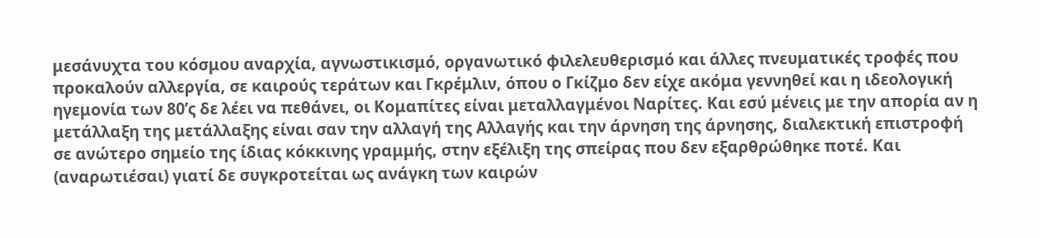μεσάνυχτα του κόσμου αναρχία, αγνωστικισμό, οργανωτικό φιλελευθερισμό και άλλες πνευματικές τροφές που προκαλούν αλλεργία, σε καιρούς τεράτων και Γκρέμλιν, όπου ο Γκίζμο δεν είχε ακόμα γεννηθεί και η ιδεολογική ηγεμονία των 80’ς δε λέει να πεθάνει, οι Κομαπίτες είναι μεταλλαγμένοι Ναρίτες. Και εσύ μένεις με την απορία αν η μετάλλαξη της μετάλλαξης είναι σαν την αλλαγή της Αλλαγής και την άρνηση της άρνησης, διαλεκτική επιστροφή σε ανώτερο σημείο της ίδιας κόκκινης γραμμής, στην εξέλιξη της σπείρας που δεν εξαρθρώθηκε ποτέ. Και (αναρωτιέσαι) γιατί δε συγκροτείται ως ανάγκη των καιρών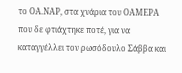το ΟΑ.ΝΑΡ, στα χνάρια του ΟΑΜΕΡΑ που δε φτιάχτηκε ποτέ, για να καταγγέλλει τον ρωσόδουλο Σάββα και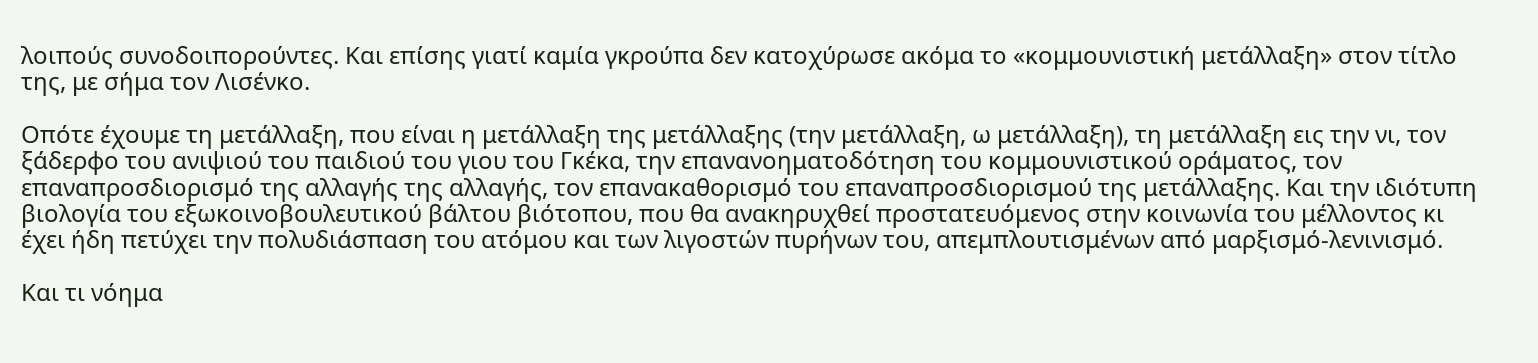λοιπούς συνοδοιπορούντες. Και επίσης γιατί καμία γκρούπα δεν κατοχύρωσε ακόμα το «κομμουνιστική μετάλλαξη» στον τίτλο της, με σήμα τον Λισένκο.

Οπότε έχουμε τη μετάλλαξη, που είναι η μετάλλαξη της μετάλλαξης (την μετάλλαξη, ω μετάλλαξη), τη μετάλλαξη εις την νι, τον ξάδερφο του ανιψιού του παιδιού του γιου του Γκέκα, την επανανοηματοδότηση του κομμουνιστικού οράματος, τον επαναπροσδιορισμό της αλλαγής της αλλαγής, τον επανακαθορισμό του επαναπροσδιορισμού της μετάλλαξης. Και την ιδιότυπη βιολογία του εξωκοινοβουλευτικού βάλτου βιότοπου, που θα ανακηρυχθεί προστατευόμενος στην κοινωνία του μέλλοντος κι έχει ήδη πετύχει την πολυδιάσπαση του ατόμου και των λιγοστών πυρήνων του, απεμπλουτισμένων από μαρξισμό-λενινισμό.

Και τι νόημα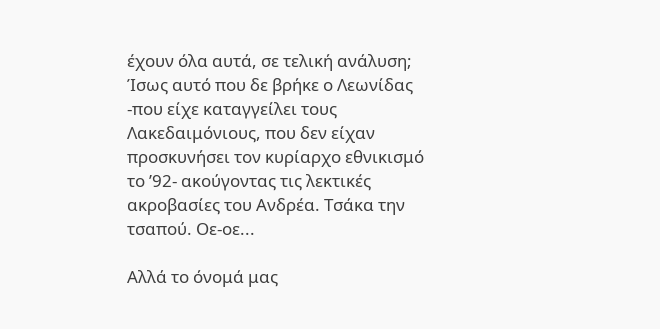έχουν όλα αυτά, σε τελική ανάλυση; Ίσως αυτό που δε βρήκε ο Λεωνίδας -που είχε καταγγείλει τους Λακεδαιμόνιους, που δεν είχαν προσκυνήσει τον κυρίαρχο εθνικισμό το ’92- ακούγοντας τις λεκτικές ακροβασίες του Ανδρέα. Τσάκα την τσαπού. Οε-οε...

Αλλά το όνομά μας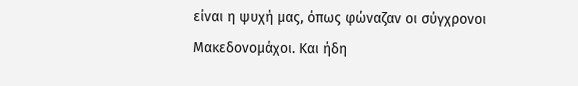είναι η ψυχή μας, όπως φώναζαν οι σύγχρονοι Μακεδονομάχοι. Και ήδη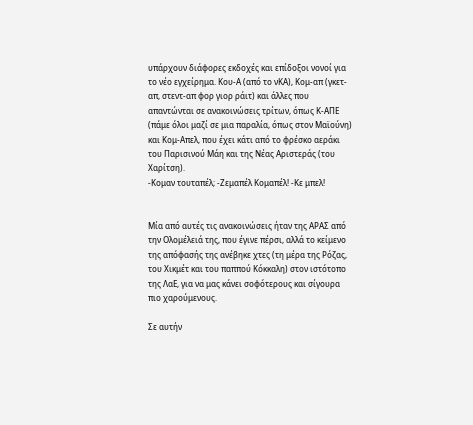υπάρχουν διάφορες εκδοχές και επίδοξοι νονοί για το νέο εγχείρημα. Κου-Α (από το νΚΑ), Κομ-απ (γκετ-απ, στεντ-απ φορ γιορ ράιτ) και άλλες που απαντώνται σε ανακοινώσεις τρίτων, όπως Κ-ΑΠΕ (πάμε όλοι μαζί σε μια παραλία, όπως στον Μαϊούνη) και Κομ-Απελ, που έχει κάτι από το φρέσκο αεράκι του Παρισινού Μάη και της Νέας Αριστεράς (του Χαρίτση).
-Κομαν τουταπέλ; -Ζεμαπέλ Κομαπέλ! -Κε μπελ!


Μία από αυτές τις ανακοινώσεις ήταν της ΑΡΑΣ από την Ολομέλειά της, που έγινε πέρσι, αλλά το κείμενο της απόφασής της ανέβηκε χτες (τη μέρα της Ρόζας, του Χικμέτ και του παππού Κόκκαλη) στον ιστότοπο της ΛαΕ, για να μας κάνει σοφότερους και σίγουρα πιο χαρούμενους.

Σε αυτήν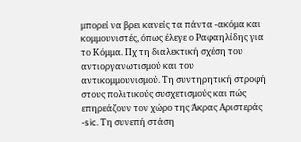μπορεί να βρει κανείς τα πάντα -ακόμα και κομμουνιστές, όπως έλεγε ο Ραφαηλίδης για το Κόμμα. Πχ τη διαλεκτική σχέση του αντιοργανωτισμού και του αντικομμουνισμού. Τη συντηρητική στροφή στους πολιτικούς συσχετισμούς και πώς επηρεάζουν τον χώρο της Άκρας Αριστεράς -sic. Τη συνεπή στάση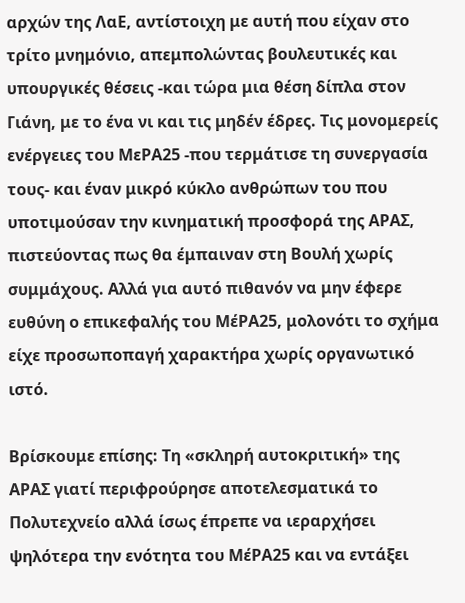αρχών της ΛαΕ, αντίστοιχη με αυτή που είχαν στο τρίτο μνημόνιο, απεμπολώντας βουλευτικές και υπουργικές θέσεις -και τώρα μια θέση δίπλα στον Γιάνη, με το ένα νι και τις μηδέν έδρες. Τις μονομερείς ενέργειες του ΜεΡΑ25 -που τερμάτισε τη συνεργασία τους- και έναν μικρό κύκλο ανθρώπων του που υποτιμούσαν την κινηματική προσφορά της ΑΡΑΣ, πιστεύοντας πως θα έμπαιναν στη Βουλή χωρίς συμμάχους. Αλλά για αυτό πιθανόν να μην έφερε ευθύνη ο επικεφαλής του ΜέΡΑ25, μολονότι το σχήμα είχε προσωποπαγή χαρακτήρα χωρίς οργανωτικό ιστό.

Βρίσκουμε επίσης: Τη «σκληρή αυτοκριτική» της ΑΡΑΣ γιατί περιφρούρησε αποτελεσματικά το Πολυτεχνείο αλλά ίσως έπρεπε να ιεραρχήσει ψηλότερα την ενότητα του ΜέΡΑ25 και να εντάξει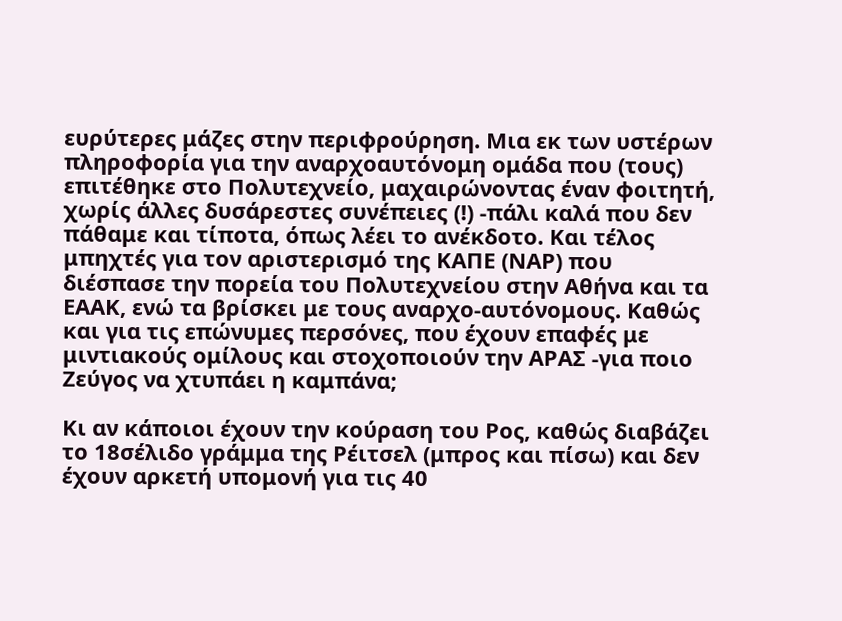ευρύτερες μάζες στην περιφρούρηση. Μια εκ των υστέρων πληροφορία για την αναρχοαυτόνομη ομάδα που (τους) επιτέθηκε στο Πολυτεχνείο, μαχαιρώνοντας έναν φοιτητή, χωρίς άλλες δυσάρεστες συνέπειες (!) -πάλι καλά που δεν πάθαμε και τίποτα, όπως λέει το ανέκδοτο. Και τέλος μπηχτές για τον αριστερισμό της ΚΑΠΕ (ΝΑΡ) που διέσπασε την πορεία του Πολυτεχνείου στην Αθήνα και τα ΕΑΑΚ, ενώ τα βρίσκει με τους αναρχο-αυτόνομους. Καθώς και για τις επώνυμες περσόνες, που έχουν επαφές με μιντιακούς ομίλους και στοχοποιούν την ΑΡΑΣ -για ποιο Ζεύγος να χτυπάει η καμπάνα;

Κι αν κάποιοι έχουν την κούραση του Ρος, καθώς διαβάζει το 18σέλιδο γράμμα της Ρέιτσελ (μπρος και πίσω) και δεν έχουν αρκετή υπομονή για τις 40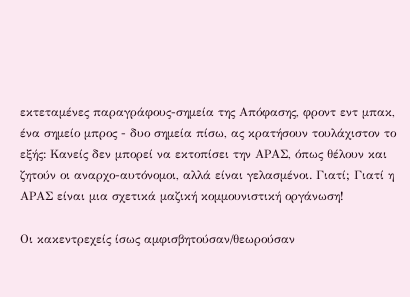εκτεταμένες παραγράφους-σημεία της Απόφασης, φροντ εντ μπακ, ένα σημείο μπρος - δυο σημεία πίσω, ας κρατήσουν τουλάχιστον το εξής: Κανείς δεν μπορεί να εκτοπίσει την ΑΡΑΣ, όπως θέλουν και ζητούν οι αναρχο-αυτόνομοι, αλλά είναι γελασμένοι. Γιατί; Γιατί η ΑΡΑΣ είναι μια σχετικά μαζική κομμουνιστική οργάνωση!

Οι κακεντρεχείς ίσως αμφισβητούσαν/θεωρούσαν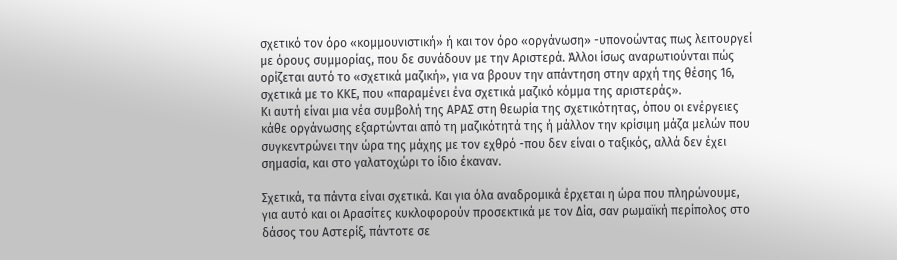σχετικό τον όρο «κομμουνιστική» ή και τον όρο «οργάνωση» -υπονοώντας πως λειτουργεί με όρους συμμορίας, που δε συνάδουν με την Αριστερά. Άλλοι ίσως αναρωτιούνται πώς ορίζεται αυτό το «σχετικά μαζική», για να βρουν την απάντηση στην αρχή της θέσης 16, σχετικά με το ΚΚΕ, που «παραμένει ένα σχετικά μαζικό κόμμα της αριστεράς».
Κι αυτή είναι μια νέα συμβολή της ΑΡΑΣ στη θεωρία της σχετικότητας, όπου οι ενέργειες κάθε οργάνωσης εξαρτώνται από τη μαζικότητά της ή μάλλον την κρίσιμη μάζα μελών που συγκεντρώνει την ώρα της μάχης με τον εχθρό -που δεν είναι ο ταξικός, αλλά δεν έχει σημασία, και στο γαλατοχώρι το ίδιο έκαναν.

Σχετικά, τα πάντα είναι σχετικά. Και για όλα αναδρομικά έρχεται η ώρα που πληρώνουμε, για αυτό και οι Αρασίτες κυκλοφορούν προσεκτικά με τον Δία, σαν ρωμαϊκή περίπολος στο δάσος του Αστερίξ, πάντοτε σε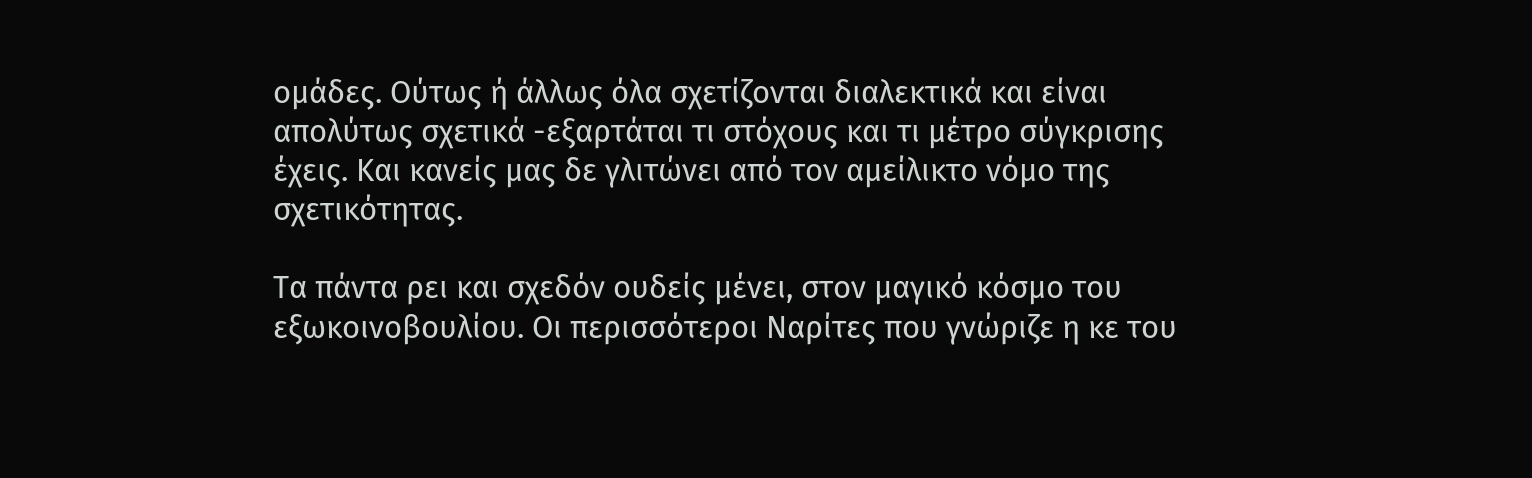ομάδες. Ούτως ή άλλως όλα σχετίζονται διαλεκτικά και είναι απολύτως σχετικά -εξαρτάται τι στόχους και τι μέτρο σύγκρισης έχεις. Και κανείς μας δε γλιτώνει από τον αμείλικτο νόμο της σχετικότητας.

Τα πάντα ρει και σχεδόν ουδείς μένει, στον μαγικό κόσμο του εξωκοινοβουλίου. Οι περισσότεροι Ναρίτες που γνώριζε η κε του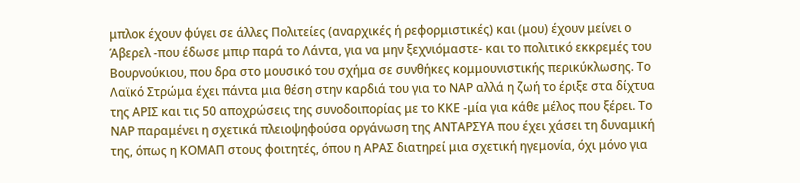μπλοκ έχουν φύγει σε άλλες Πολιτείες (αναρχικές ή ρεφορμιστικές) και (μου) έχουν μείνει ο Άβερελ -που έδωσε μπιρ παρά το Λάντα, για να μην ξεχνιόμαστε- και το πολιτικό εκκρεμές του Βουρνούκιου, που δρα στο μουσικό του σχήμα σε συνθήκες κομμουνιστικής περικύκλωσης. Το Λαϊκό Στρώμα έχει πάντα μια θέση στην καρδιά του για το ΝΑΡ αλλά η ζωή το έριξε στα δίχτυα της ΑΡΙΣ και τις 50 αποχρώσεις της συνοδοιπορίας με το ΚΚΕ -μία για κάθε μέλος που ξέρει. Το ΝΑΡ παραμένει η σχετικά πλειοψηφούσα οργάνωση της ΑΝΤΑΡΣΥΑ που έχει χάσει τη δυναμική της, όπως η ΚΟΜΑΠ στους φοιτητές, όπου η ΑΡΑΣ διατηρεί μια σχετική ηγεμονία, όχι μόνο για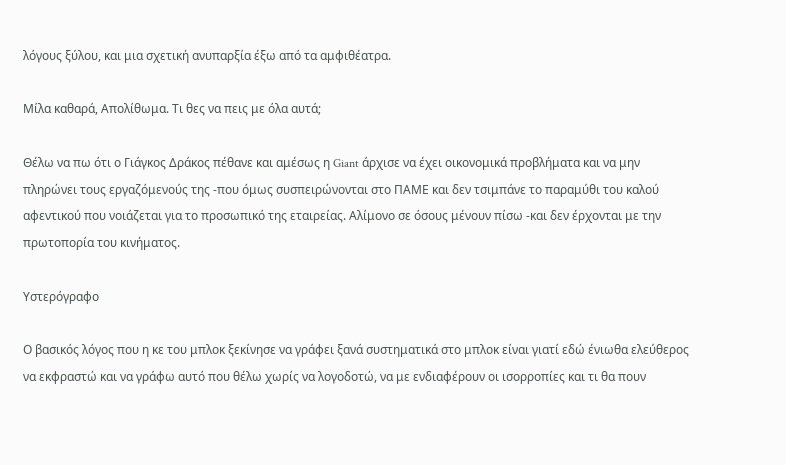λόγους ξύλου, και μια σχετική ανυπαρξία έξω από τα αμφιθέατρα.

Μίλα καθαρά, Απολίθωμα. Τι θες να πεις με όλα αυτά;

Θέλω να πω ότι ο Γιάγκος Δράκος πέθανε και αμέσως η Giant άρχισε να έχει οικονομικά προβλήματα και να μην πληρώνει τους εργαζόμενούς της -που όμως συσπειρώνονται στο ΠΑΜΕ και δεν τσιμπάνε το παραμύθι του καλού αφεντικού που νοιάζεται για το προσωπικό της εταιρείας. Αλίμονο σε όσους μένουν πίσω -και δεν έρχονται με την πρωτοπορία του κινήματος.

Υστερόγραφο

Ο βασικός λόγος που η κε του μπλοκ ξεκίνησε να γράφει ξανά συστηματικά στο μπλοκ είναι γιατί εδώ ένιωθα ελεύθερος να εκφραστώ και να γράφω αυτό που θέλω χωρίς να λογοδοτώ, να με ενδιαφέρουν οι ισορροπίες και τι θα πουν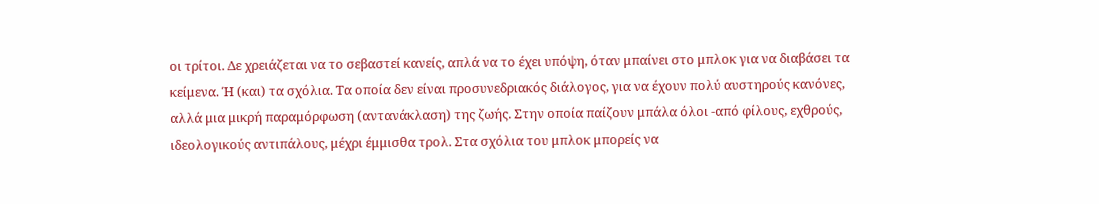οι τρίτοι. Δε χρειάζεται να το σεβαστεί κανείς, απλά να το έχει υπόψη, όταν μπαίνει στο μπλοκ για να διαβάσει τα κείμενα. Ή (και) τα σχόλια. Τα οποία δεν είναι προσυνεδριακός διάλογος, για να έχουν πολύ αυστηρούς κανόνες, αλλά μια μικρή παραμόρφωση (αντανάκλαση) της ζωής. Στην οποία παίζουν μπάλα όλοι -από φίλους, εχθρούς, ιδεολογικούς αντιπάλους, μέχρι έμμισθα τρολ. Στα σχόλια του μπλοκ μπορείς να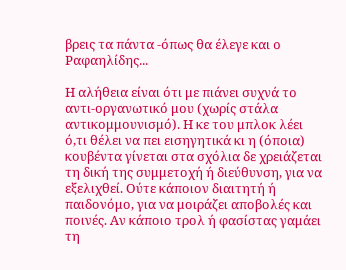βρεις τα πάντα -όπως θα έλεγε και ο Ραφαηλίδης...

Η αλήθεια είναι ότι με πιάνει συχνά το αντι-οργανωτικό μου (χωρίς στάλα αντικομμουνισμό). Η κε του μπλοκ λέει ό,τι θέλει να πει εισηγητικά κι η (όποια) κουβέντα γίνεται στα σχόλια δε χρειάζεται τη δική της συμμετοχή ή διεύθυνση, για να εξελιχθεί. Ούτε κάποιον διαιτητή ή παιδονόμο, για να μοιράζει αποβολές και ποινές. Αν κάποιο τρολ ή φασίστας γαμάει τη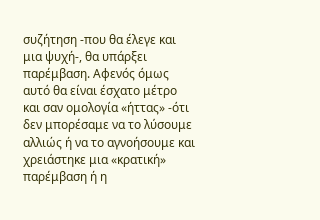συζήτηση -που θα έλεγε και μια ψυχή-, θα υπάρξει παρέμβαση. Αφενός όμως αυτό θα είναι έσχατο μέτρο και σαν ομολογία «ήττας» -ότι δεν μπορέσαμε να το λύσουμε αλλιώς ή να το αγνοήσουμε και χρειάστηκε μια «κρατική» παρέμβαση ή η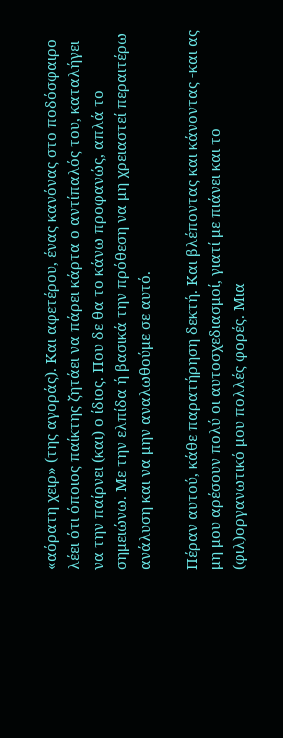«αόρατη χειρ» (της αγοράς). Και αφετέρου, ένας κανόνας στο ποδόσφαιρο λέει ότι όποιος παίκτης ζητάει να πάρει κάρτα ο αντίπαλός του, καταλήγει να την παίρνει (και) ο ίδιος. Που δε θα το κάνω προφανώς, απλά το σημειώνω. Με την ελπίδα ή βασικά την πρόθεση να μη χρειαστεί περαιτέρω ανάλυση και να μην αναλωθούμε σε αυτό.

Πέραν αυτού, κάθε παρατήρηση δεκτή. Και βλέποντας και κάνοντας -και ας μη μου αρέσουν πολύ οι αυτοσχεδιασμοί, γιατί με πιάνει και το (φιλ)οργανωτικό μου πολλές φορές. Μια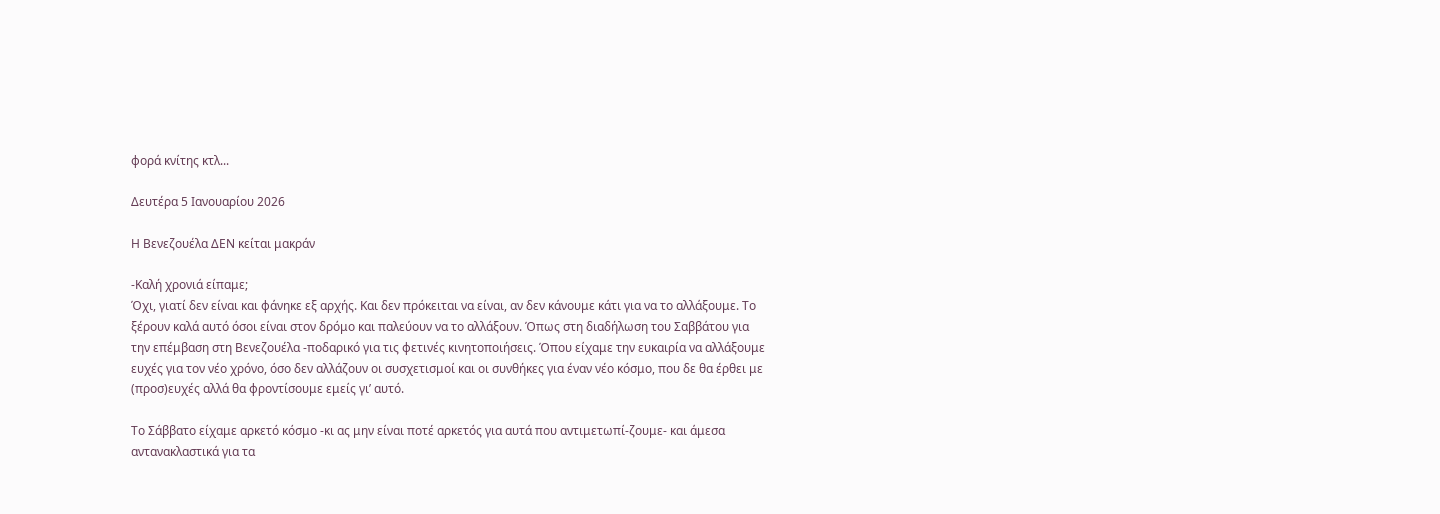φορά κνίτης κτλ...

Δευτέρα 5 Ιανουαρίου 2026

Η Βενεζουέλα ΔΕΝ κείται μακράν

-Καλή χρονιά είπαμε;
Όχι, γιατί δεν είναι και φάνηκε εξ αρχής. Και δεν πρόκειται να είναι, αν δεν κάνουμε κάτι για να το αλλάξουμε. Το ξέρουν καλά αυτό όσοι είναι στον δρόμο και παλεύουν να το αλλάξουν. Όπως στη διαδήλωση του Σαββάτου για την επέμβαση στη Βενεζουέλα -ποδαρικό για τις φετινές κινητοποιήσεις. Όπου είχαμε την ευκαιρία να αλλάξουμε ευχές για τον νέο χρόνο, όσο δεν αλλάζουν οι συσχετισμοί και οι συνθήκες για έναν νέο κόσμο, που δε θα έρθει με (προσ)ευχές αλλά θα φροντίσουμε εμείς γι’ αυτό.

Το Σάββατο είχαμε αρκετό κόσμο -κι ας μην είναι ποτέ αρκετός για αυτά που αντιμετωπί-ζουμε- και άμεσα αντανακλαστικά για τα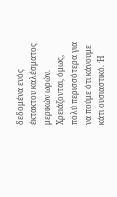δεδομένα ενός έκτακτου καλέσματος μερικών ωρών. Χρειάζονται, όμως, πολύ περισσότερα για να πούμε ότι κάνουμε κάτι ουσιαστικό. Ή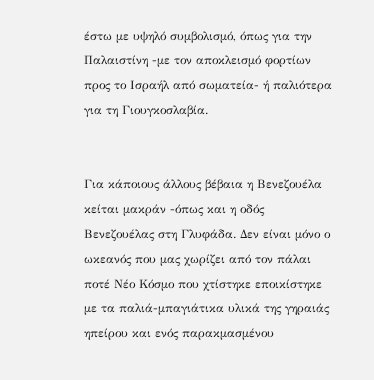έστω με υψηλό συμβολισμό, όπως για την Παλαιστίνη -με τον αποκλεισμό φορτίων προς το Ισραήλ από σωματεία- ή παλιότερα για τη Γιουγκοσλαβία.


Για κάποιους άλλους βέβαια η Βενεζουέλα κείται μακράν -όπως και η οδός Βενεζουέλας στη Γλυφάδα. Δεν είναι μόνο ο ωκεανός που μας χωρίζει από τον πάλαι ποτέ Νέο Κόσμο που χτίστηκε εποικίστηκε με τα παλιά-μπαγιάτικα υλικά της γηραιάς ηπείρου και ενός παρακμασμένου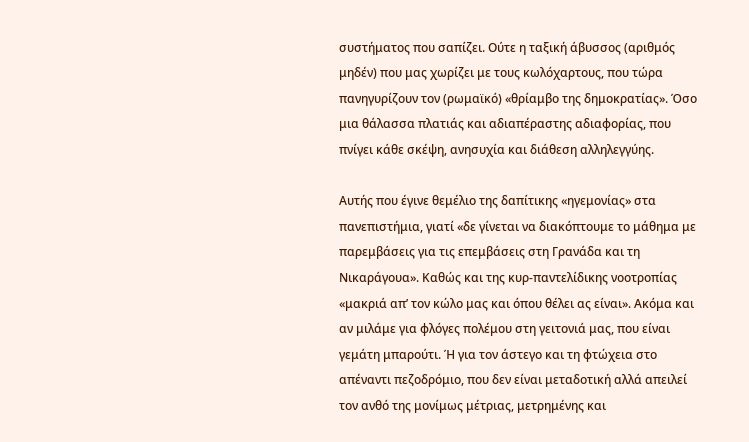συστήματος που σαπίζει. Ούτε η ταξική άβυσσος (αριθμός μηδέν) που μας χωρίζει με τους κωλόχαρτους, που τώρα πανηγυρίζουν τον (ρωμαϊκό) «θρίαμβο της δημοκρατίας». Όσο μια θάλασσα πλατιάς και αδιαπέραστης αδιαφορίας, που πνίγει κάθε σκέψη, ανησυχία και διάθεση αλληλεγγύης.

Αυτής που έγινε θεμέλιο της δαπίτικης «ηγεμονίας» στα πανεπιστήμια, γιατί «δε γίνεται να διακόπτουμε το μάθημα με παρεμβάσεις για τις επεμβάσεις στη Γρανάδα και τη Νικαράγουα». Καθώς και της κυρ-παντελίδικης νοοτροπίας «μακριά απ’ τον κώλο μας και όπου θέλει ας είναι». Ακόμα και αν μιλάμε για φλόγες πολέμου στη γειτονιά μας, που είναι γεμάτη μπαρούτι. Ή για τον άστεγο και τη φτώχεια στο απέναντι πεζοδρόμιο, που δεν είναι μεταδοτική αλλά απειλεί τον ανθό της μονίμως μέτριας, μετρημένης και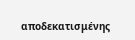αποδεκατισμένης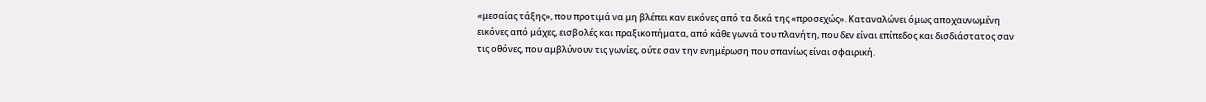«μεσαίας τάξης», που προτιμά να μη βλέπει καν εικόνες από τα δικά της «προσεχώς». Καταναλώνει όμως αποχαυνωμένη εικόνες από μάχες, εισβολές και πραξικοπήματα, από κάθε γωνιά του πλανήτη, που δεν είναι επίπεδος και δισδιάστατος σαν τις οθόνες, που αμβλύνουν τις γωνίες, ούτε σαν την ενημέρωση που σπανίως είναι σφαιρική.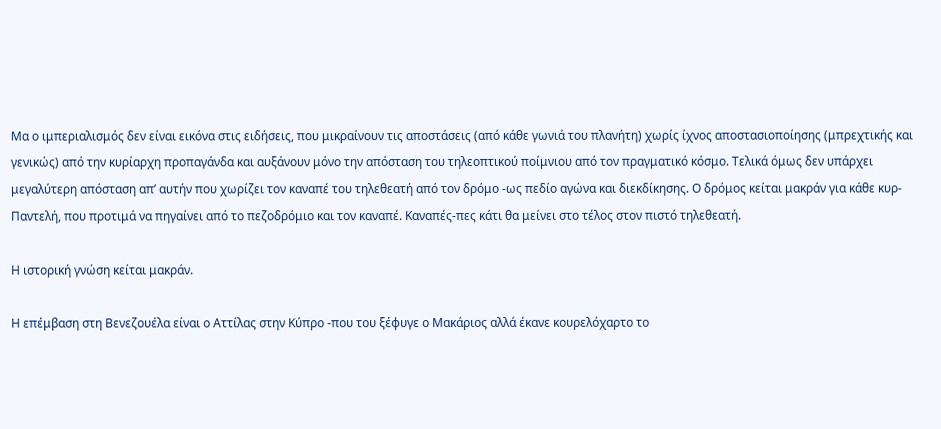Μα ο ιμπεριαλισμός δεν είναι εικόνα στις ειδήσεις, που μικραίνουν τις αποστάσεις (από κάθε γωνιά του πλανήτη) χωρίς ίχνος αποστασιοποίησης (μπρεχτικής και γενικώς) από την κυρίαρχη προπαγάνδα και αυξάνουν μόνο την απόσταση του τηλεοπτικού ποίμνιου από τον πραγματικό κόσμο. Τελικά όμως δεν υπάρχει μεγαλύτερη απόσταση απ’ αυτήν που χωρίζει τον καναπέ του τηλεθεατή από τον δρόμο -ως πεδίο αγώνα και διεκδίκησης. Ο δρόμος κείται μακράν για κάθε κυρ-Παντελή, που προτιμά να πηγαίνει από το πεζοδρόμιο και τον καναπέ. Καναπές-πες κάτι θα μείνει στο τέλος στον πιστό τηλεθεατή.

Η ιστορική γνώση κείται μακράν.

Η επέμβαση στη Βενεζουέλα είναι ο Αττίλας στην Κύπρο -που του ξέφυγε ο Μακάριος αλλά έκανε κουρελόχαρτο το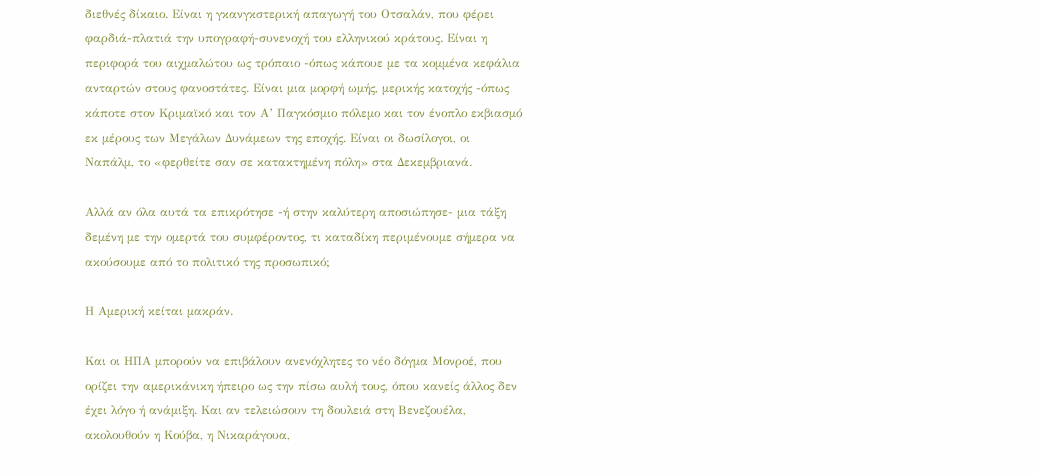διεθνές δίκαιο. Είναι η γκανγκστερική απαγωγή του Οτσαλάν, που φέρει φαρδιά-πλατιά την υπογραφή-συνενοχή του ελληνικού κράτους. Είναι η περιφορά του αιχμαλώτου ως τρόπαιο -όπως κάπουε με τα κομμένα κεφάλια ανταρτών στους φανοστάτες. Είναι μια μορφή ωμής, μερικής κατοχής -όπως κάποτε στον Κριμαϊκό και τον Α’ Παγκόσμιο πόλεμο και τον ένοπλο εκβιασμό εκ μέρους των Μεγάλων Δυνάμεων της εποχής. Είναι οι δωσίλογοι, οι Ναπάλμ, το «φερθείτε σαν σε κατακτημένη πόλη» στα Δεκεμβριανά.

Αλλά αν όλα αυτά τα επικρότησε -ή στην καλύτερη αποσιώπησε- μια τάξη δεμένη με την ομερτά του συμφέροντος, τι καταδίκη περιμένουμε σήμερα να ακούσουμε από το πολιτικό της προσωπικό;

Η Αμερική κείται μακράν.

Και οι ΗΠΑ μπορούν να επιβάλουν ανενόχλητες το νέο δόγμα Μονροέ, που ορίζει την αμερικάνικη ήπειρο ως την πίσω αυλή τους, όπου κανείς άλλος δεν έχει λόγο ή ανάμιξη. Και αν τελειώσουν τη δουλειά στη Βενεζουέλα, ακολουθούν η Κούβα, η Νικαράγουα,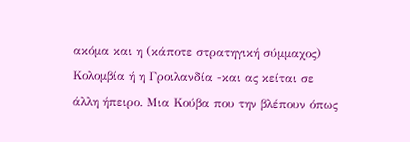ακόμα και η (κάποτε στρατηγική σύμμαχος) Κολομβία ή η Γροιλανδία -και ας κείται σε άλλη ήπειρο. Μια Κούβα που την βλέπουν όπως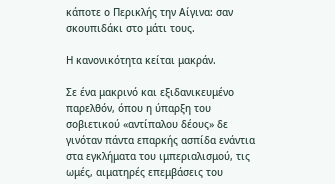κάποτε ο Περικλής την Αίγινα: σαν σκουπιδάκι στο μάτι τους.

Η κανονικότητα κείται μακράν.

Σε ένα μακρινό και εξιδανικευμένο παρελθόν, όπου η ύπαρξη του σοβιετικού «αντίπαλου δέους» δε γινόταν πάντα επαρκής ασπίδα ενάντια στα εγκλήματα του ιμπεριαλισμού, τις ωμές, αιματηρές επεμβάσεις του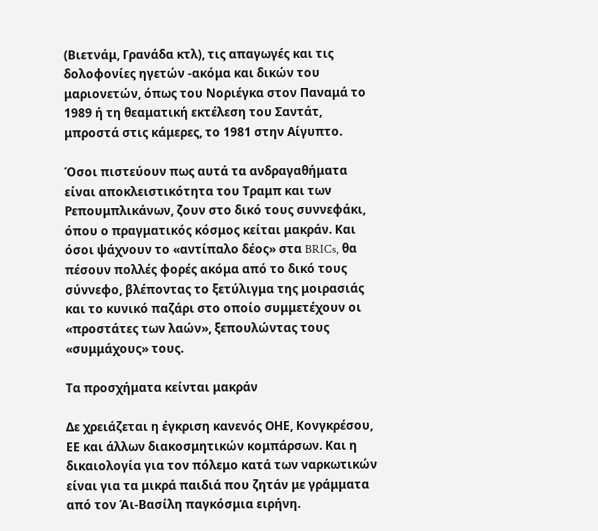(Βιετνάμ, Γρανάδα κτλ), τις απαγωγές και τις δολοφονίες ηγετών -ακόμα και δικών του μαριονετών, όπως του Νοριέγκα στον Παναμά το 1989 ή τη θεαματική εκτέλεση του Σαντάτ, μπροστά στις κάμερες, το 1981 στην Αίγυπτο.

Όσοι πιστεύουν πως αυτά τα ανδραγαθήματα είναι αποκλειστικότητα του Τραμπ και των Ρεπουμπλικάνων, ζουν στο δικό τους συννεφάκι, όπου ο πραγματικός κόσμος κείται μακράν. Και όσοι ψάχνουν το «αντίπαλο δέος» στα BRICs, θα πέσουν πολλές φορές ακόμα από το δικό τους σύννεφο, βλέποντας το ξετύλιγμα της μοιρασιάς και το κυνικό παζάρι στο οποίο συμμετέχουν οι «προστάτες των λαών», ξεπουλώντας τους «συμμάχους» τους.

Τα προσχήματα κείνται μακράν

Δε χρειάζεται η έγκριση κανενός ΟΗΕ, Κονγκρέσου, ΕΕ και άλλων διακοσμητικών κομπάρσων. Και η δικαιολογία για τον πόλεμο κατά των ναρκωτικών είναι για τα μικρά παιδιά που ζητάν με γράμματα από τον Άι-Βασίλη παγκόσμια ειρήνη.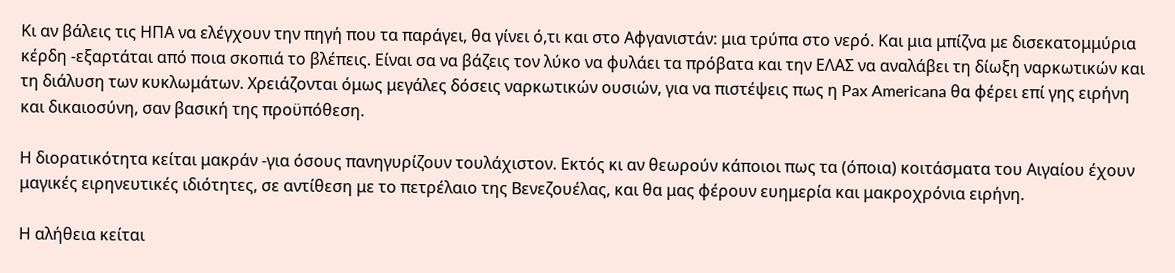Κι αν βάλεις τις ΗΠΑ να ελέγχουν την πηγή που τα παράγει, θα γίνει ό,τι και στο Αφγανιστάν: μια τρύπα στο νερό. Και μια μπίζνα με δισεκατομμύρια κέρδη -εξαρτάται από ποια σκοπιά το βλέπεις. Είναι σα να βάζεις τον λύκο να φυλάει τα πρόβατα και την ΕΛΑΣ να αναλάβει τη δίωξη ναρκωτικών και τη διάλυση των κυκλωμάτων. Χρειάζονται όμως μεγάλες δόσεις ναρκωτικών ουσιών, για να πιστέψεις πως η Pax Americana θα φέρει επί γης ειρήνη και δικαιοσύνη, σαν βασική της προϋπόθεση.

Η διορατικότητα κείται μακράν -για όσους πανηγυρίζουν τουλάχιστον. Εκτός κι αν θεωρούν κάποιοι πως τα (όποια) κοιτάσματα του Αιγαίου έχουν μαγικές ειρηνευτικές ιδιότητες, σε αντίθεση με το πετρέλαιο της Βενεζουέλας, και θα μας φέρουν ευημερία και μακροχρόνια ειρήνη.

Η αλήθεια κείται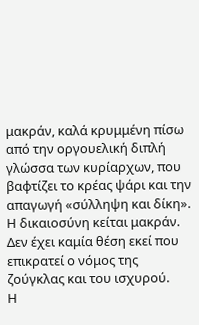μακράν, καλά κρυμμένη πίσω από την οργουελική διπλή γλώσσα των κυρίαρχων, που βαφτίζει το κρέας ψάρι και την απαγωγή «σύλληψη και δίκη».
Η δικαιοσύνη κείται μακράν. Δεν έχει καμία θέση εκεί που επικρατεί ο νόμος της ζούγκλας και του ισχυρού.
Η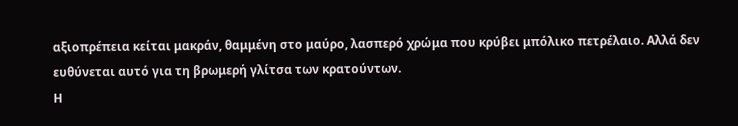αξιοπρέπεια κείται μακράν, θαμμένη στο μαύρο, λασπερό χρώμα που κρύβει μπόλικο πετρέλαιο. Αλλά δεν ευθύνεται αυτό για τη βρωμερή γλίτσα των κρατούντων.
Η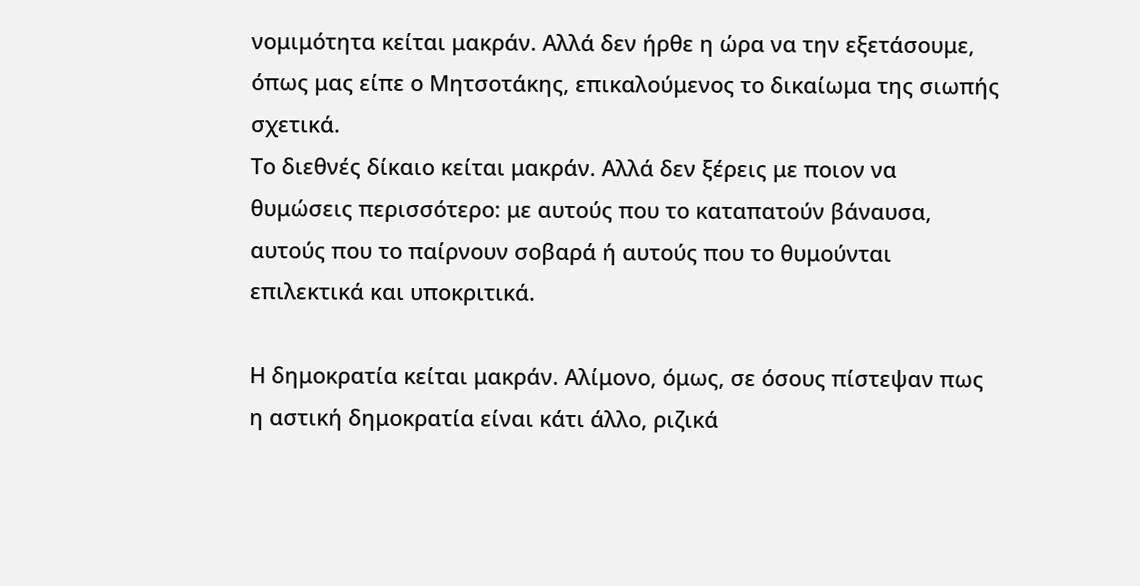νομιμότητα κείται μακράν. Αλλά δεν ήρθε η ώρα να την εξετάσουμε, όπως μας είπε ο Μητσοτάκης, επικαλούμενος το δικαίωμα της σιωπής σχετικά.
Το διεθνές δίκαιο κείται μακράν. Αλλά δεν ξέρεις με ποιον να θυμώσεις περισσότερο: με αυτούς που το καταπατούν βάναυσα, αυτούς που το παίρνουν σοβαρά ή αυτούς που το θυμούνται επιλεκτικά και υποκριτικά.

Η δημοκρατία κείται μακράν. Αλίμονο, όμως, σε όσους πίστεψαν πως η αστική δημοκρατία είναι κάτι άλλο, ριζικά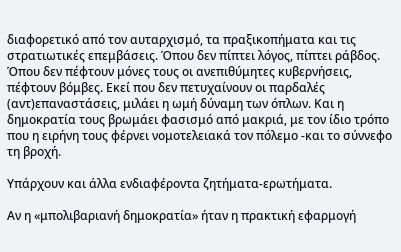διαφορετικό από τον αυταρχισμό, τα πραξικοπήματα και τις στρατιωτικές επεμβάσεις. Όπου δεν πίπτει λόγος, πίπτει ράβδος. Όπου δεν πέφτουν μόνες τους οι ανεπιθύμητες κυβερνήσεις, πέφτουν βόμβες. Εκεί που δεν πετυχαίνουν οι παρδαλές (αντ)επαναστάσεις, μιλάει η ωμή δύναμη των όπλων. Και η δημοκρατία τους βρωμάει φασισμό από μακριά, με τον ίδιο τρόπο που η ειρήνη τους φέρνει νομοτελειακά τον πόλεμο -και το σύννεφο τη βροχή.

Υπάρχουν και άλλα ενδιαφέροντα ζητήματα-ερωτήματα.

Αν η «μπολιβαριανή δημοκρατία» ήταν η πρακτική εφαρμογή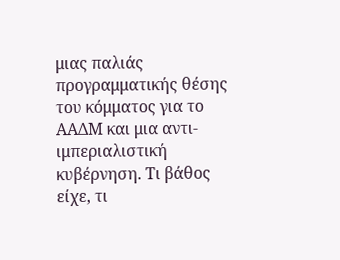μιας παλιάς προγραμματικής θέσης του κόμματος για το ΑΑΔΜ και μια αντι-ιμπεριαλιστική κυβέρνηση. Τι βάθος είχε, τι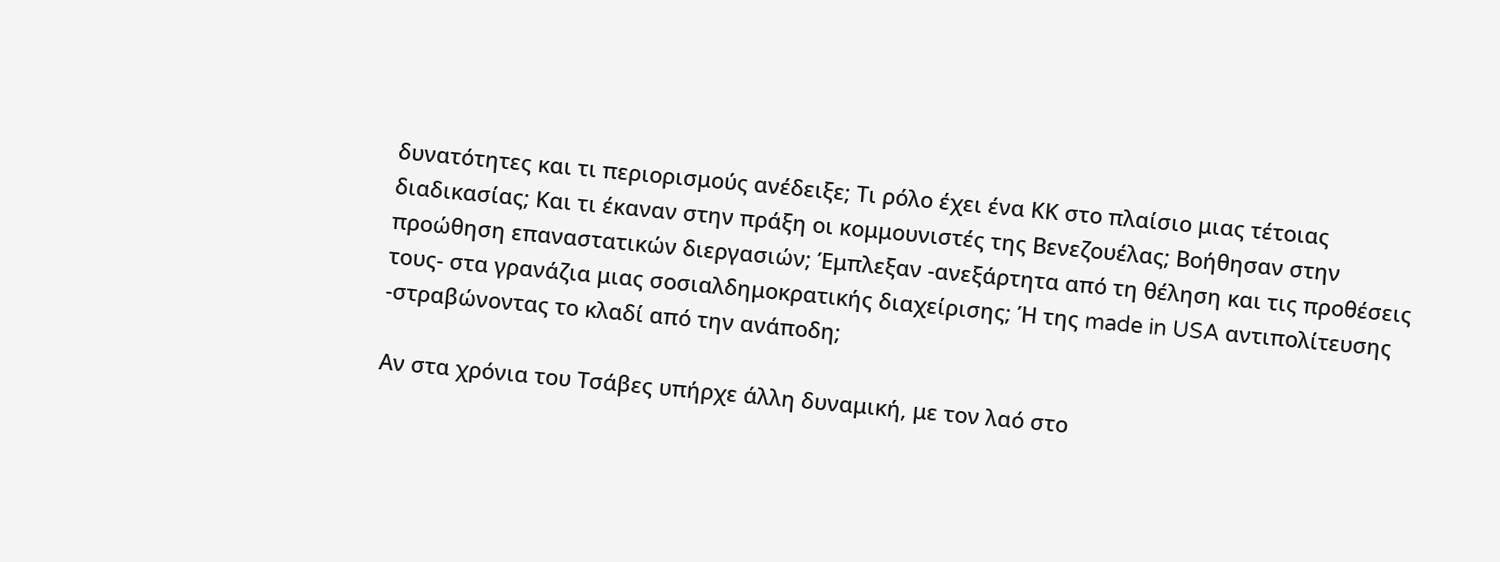δυνατότητες και τι περιορισμούς ανέδειξε; Τι ρόλο έχει ένα ΚΚ στο πλαίσιο μιας τέτοιας διαδικασίας; Και τι έκαναν στην πράξη οι κομμουνιστές της Βενεζουέλας; Βοήθησαν στην προώθηση επαναστατικών διεργασιών; Έμπλεξαν -ανεξάρτητα από τη θέληση και τις προθέσεις τους- στα γρανάζια μιας σοσιαλδημοκρατικής διαχείρισης; Ή της made in USA αντιπολίτευσης -στραβώνοντας το κλαδί από την ανάποδη;

Αν στα χρόνια του Τσάβες υπήρχε άλλη δυναμική, με τον λαό στο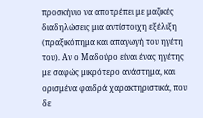προσκήνιο να αποτρέπει με μαζικές διαδηλώσεις μια αντίστοιχη εξέλιξη (πραξικόπημα και απαγωγή του ηγέτη του). Αν ο Μαδούρο είναι ένας ηγέτης με σαφώς μικρότερο ανάστημα, και ορισμένα φαιδρά χαρακτηριστικά, που δε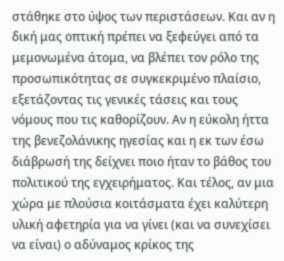στάθηκε στο ύψος των περιστάσεων. Και αν η δική μας οπτική πρέπει να ξεφεύγει από τα μεμονωμένα άτομα, να βλέπει τον ρόλο της προσωπικότητας σε συγκεκριμένο πλαίσιο, εξετάζοντας τις γενικές τάσεις και τους νόμους που τις καθορίζουν. Αν η εύκολη ήττα της βενεζολάνικης ηγεσίας και η εκ των έσω διάβρωσή της δείχνει ποιο ήταν το βάθος του πολιτικού της εγχειρήματος. Και τέλος, αν μια χώρα με πλούσια κοιτάσματα έχει καλύτερη υλική αφετηρία για να γίνει (και να συνεχίσει να είναι) ο αδύναμος κρίκος της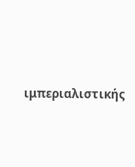ιμπεριαλιστικής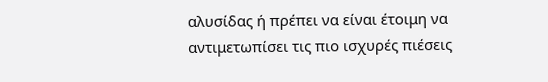αλυσίδας ή πρέπει να είναι έτοιμη να αντιμετωπίσει τις πιο ισχυρές πιέσεις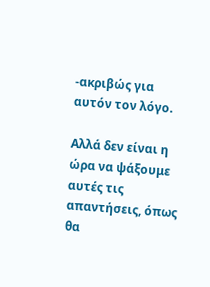-ακριβώς για αυτόν τον λόγο.

Αλλά δεν είναι η ώρα να ψάξουμε αυτές τις απαντήσεις, όπως θα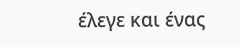έλεγε και ένας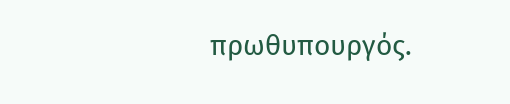πρωθυπουργός.